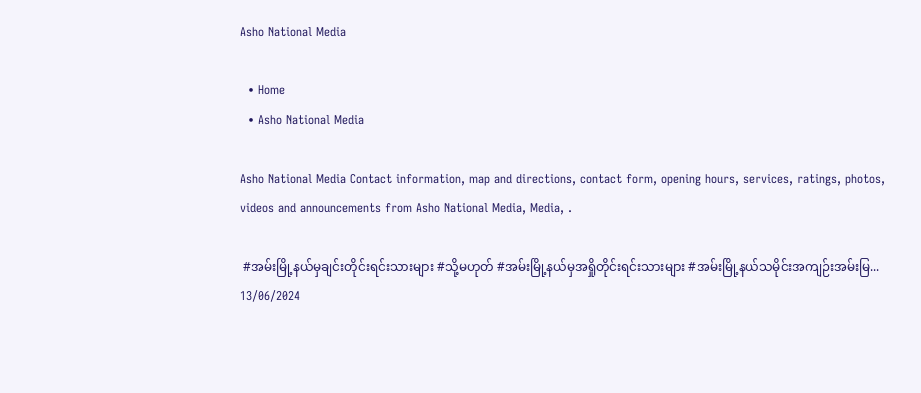Asho National Media

  • Home
  • Asho National Media

Asho National Media Contact information, map and directions, contact form, opening hours, services, ratings, photos, videos and announcements from Asho National Media, Media, .

 #အမ်းမြို့နယ်မှချင်းတိုင်းရင်းသားများ #သို့မဟုတ် #အမ်းမြို့နယ်မှအရှိုတိုင်းရင်းသားများ #အမ်းမြို့နယ်သမိုင်းအကျဉ်းအမ်းမြ...
13/06/2024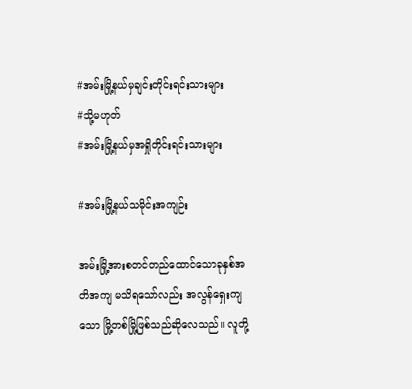#အမ်းမြို့နယ်မှချင်းတိုင်းရင်းသားများ
#သို့မဟုတ်
#အမ်းမြို့နယ်မှအရှိုတိုင်းရင်းသားများ

#အမ်းမြို့နယ်သမိုင်းအကျဉ်း

အမ်းမြို့အားစတင်တည်ထောင်သောခုနှစ်အတိအကျ မသိရသော်လည်း အလွန်ရှေးကျသော မြို့တစ်မြို့ဖြစ်သည်ဆိုလေသည်။ လူတို့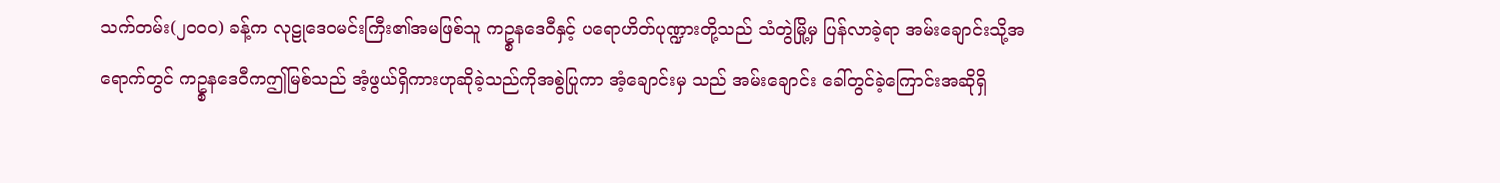သက်တမ်း(၂၀၀၀) ခန့်က လုဠုဒေဝမင်းကြီး၏အမဖြစ်သူ ကဥ္စနဒေဝီနှင့် ပရောဟိတ်ပုဏ္ဍားတို့သည် သံတွဲမြို့မှ ပြန်လာခဲ့ရာ အမ်းချောင်းသို့အရောက်တွင် ကဥ္စနဒေဝီကဤမြစ်သည် အံ့ဖွယ်ရှိကားဟုဆိုခဲ့သည်ကိုအစွဲပြုကာ အံ့ချောင်းမှ သည် အမ်းချောင်း ခေါ်တွင်ခဲ့ကြောင်းအဆိုရှိ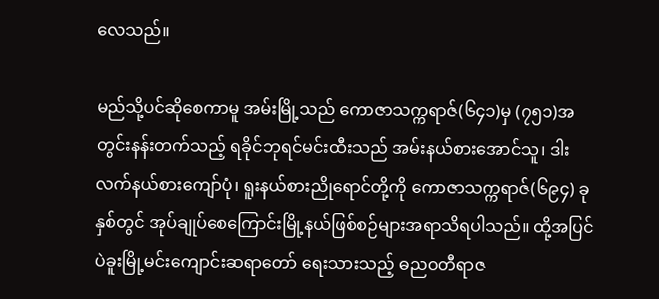လေသည်။

မည်သို့ပင်ဆိုစေကာမူ အမ်းမြို့သည် ကောဇာသက္ကရာဇ်(၆၄၁)မှ (၇၅၁)အတွင်းနန်းတက်သည့် ရခိုင်ဘုရင်မင်းထီးသည် အမ်းနယ်စားအောင်သူ၊ ဒါးလက်နယ်စားကျော်ပုံ၊ ရူးနယ်စားညိုရောင်တို့ကို ကောဇာသက္ကရာဇ်(၆၉၄) ခုနှစ်တွင် အုပ်ချုပ်စေကြောင်းမြို့နယ်ဖြစ်စဉ်များအရာသိရပါသည်။ ထို့အပြင် ပဲခူးမြို့မင်းကျောင်းဆရာတော် ရေးသားသည့် ဓညဝတီရာဇ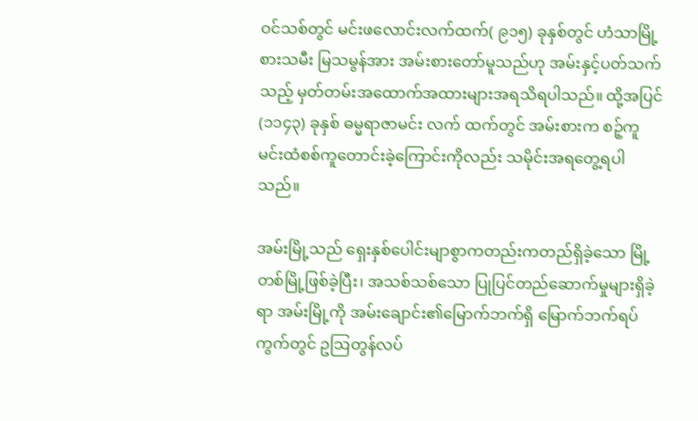ဝင်သစ်တွင် မင်းဖလောင်းလက်ထက်( ၉၁၅) ခုနှစ်တွင် ဟံသာမြို့စားသမီး မြသမွန်အား အမ်းစားတော်မူသည်ဟု အမ်းနှင့်ပတ်သက်သည့် မှတ်တမ်းအထောက်အထားများအရသိရပါသည်။ ထို့အပြင် (၁၁၄၃) ခုနှစ် ဓမ္မရာဇာမင်း လက် ထက်တွင် အမ်းစားက စဉ့်ကူမင်းထံစစ်ကူတောင်းခဲ့ကြောင်းကိုလည်း သမိုင်းအရတွေ့ရပါသည်။

အမ်းမြို့သည် ရှေးနှစ်ပေါင်းမျာစွာကတည်းကတည်ရှိခဲ့သော မြို့တစ်မြို့ဖြစ်ခဲ့ပြီး၊ အသစ်သစ်သော ပြုပြင်တည်ဆောက်မှုများရှိခဲ့ရာ အမ်းမြို့ကို အမ်းချောင်း၏မြောက်ဘက်ရှိ မြောက်ဘက်ရပ်ကွက်တွင် ဥဩတွန်လပ်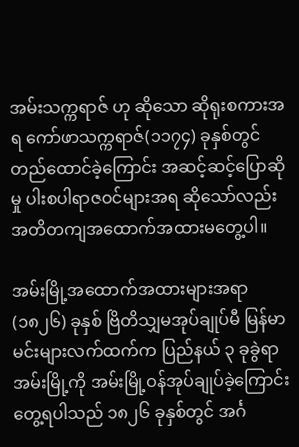အမ်းသက္ကရာဇ် ဟု ဆိုသော ဆိုရုးစကားအရ ကော်ဖာသက္ကရာဇ်(၁၁၇၄) ခုနှစ်တွင် တည်ထောင်ခဲ့ကြောင်း အဆင့်ဆင့်ပြောဆိုမှု ပါးစပါရာဇဝင်များအရ ဆိုသော်လည်း အတိတကျအထောက်အထားမတွေ့ပါ။

အမ်းမြို့အထောက်အထားများအရာ (၁၈၂၆) ခုနှစ် ဗြိတိသျှမအုပ်ချုပ်မီ မြန်မာမင်းများလက်ထက်က ပြည်နယ် ၃ ခုခွဲရာ အမ်းမြို့ကို အမ်းမြို့ဝန်အုပ်ချုပ်ခဲ့ကြောင်းတွေ့ရပါသည် ၁၈၂၆ ခုနှစ်တွင် အင်္ဂ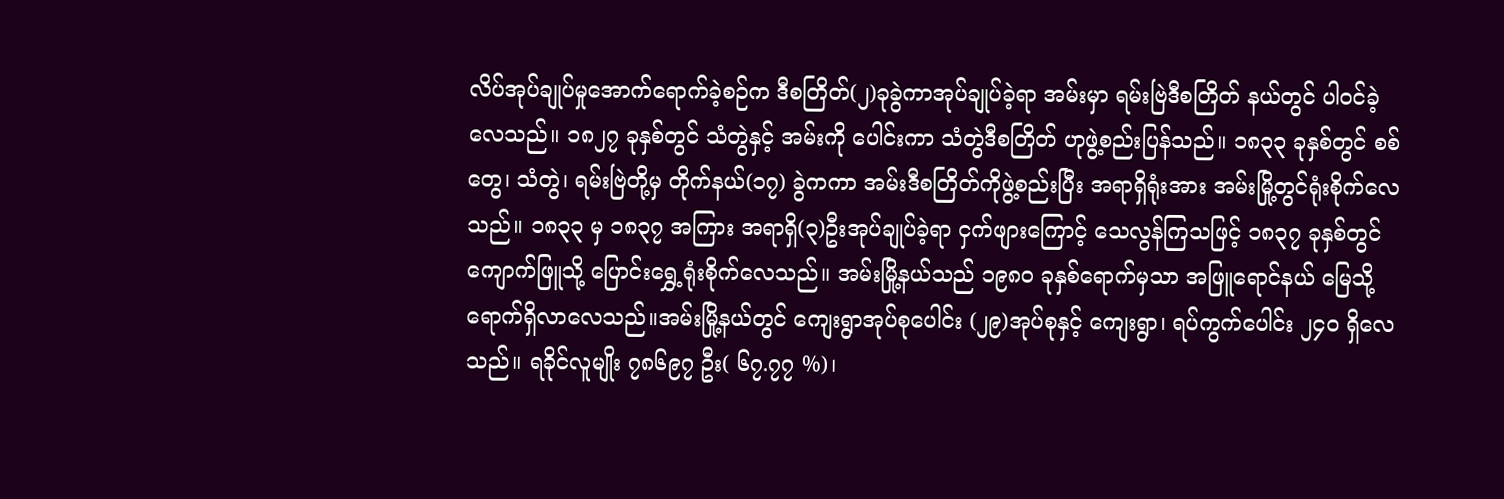လိပ်အုပ်ချုပ်မှုအောက်ရောက်ခဲ့စဉ်က ဒီစတြိတ်(၂)ခုခွဲကာအုပ်ချုပ်ခဲ့ရာ အမ်းမှာ ရမ်းဗြဲဒီစတြိတ် နယ်တွင် ပါဝင်ခဲ့လေသည်။ ၁၈၂၇ ခုနှစ်တွင် သံတွဲနှင့် အမ်းကို ပေါင်းကာ သံတွဲဒီစတြိတ် ဟုဖွဲ့စည်းပြန်သည်။ ၁၈၃၃ ခုနှစ်တွင် စစ်တွေ၊ သံတွဲ၊ ရမ်းဗြဲတို့မှ တိုက်နယ်(၁၇) ခွဲကကာ အမ်းဒီစတြိတ်ကိုဖွဲ့စည်းပြီး အရာရှိရုံးအား အမ်းမြို့တွင်ရုံးစိုက်လေသည်။ ၁၈၃၃ မှ ၁၈၃၇ အကြား အရာရှိ(၃)ဦးအုပ်ချုပ်ခဲ့ရာ ငှက်ဖျားကြောင့် သေလွန်ကြသဖြင့် ၁၈၃၇ ခုနှစ်တွင် ကျောက်ဖြူသို့ ပြောင်းရွှေ့ရုံးစိုက်လေသည်။ အမ်းမြို့နယ်သည် ၁၉၈၀ ခုနှစ်ရောက်မှသာ အဖြူရောင်နယ် မြေသို့ ရောက်ရှိလာလေသည်။အမ်းမြို့နယ်တွင် ကျေးရွာအုပ်စုပေါင်း (၂၉)အုပ်စုနှင့် ကျေးရွာ၊ ရပ်ကွက်ပေါင်း ၂၄၀ ရှိလေသည်။ ရခိုင်လူမျိုး ၇၈၆၉၇ ဦး( ၆၇.၇၇ %)၊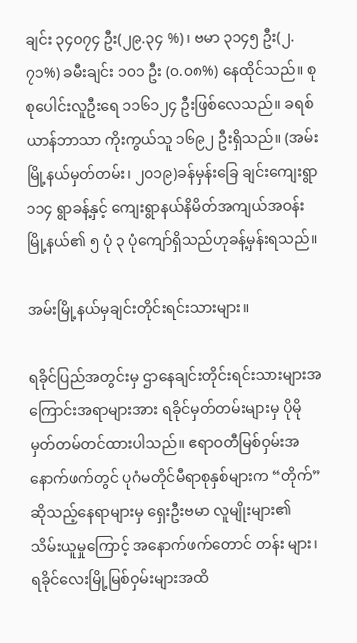ချင်း ၃၄၀၇၄ ဦး(၂၉.၃၄ %)၊ ဗမာ ၃၁၄၅ ဦး(၂.၇၁%) ခမီးချင်း ၁၀၁ ဦး (၀.၀၈%) နေထိုင်သည်။ စုစုပေါင်းလူဦးရေ ၁၁၆၁၂၄ ဦးဖြစ်လေသည်။ ခရစ်ယာန်ဘာသာ ကိုးကွယ်သူ ၁၆၉၂ ဦးရှိသည်။ (အမ်းမြို့နယ်မှတ်တမ်း၊ ၂၀၁၉)ခန်မှန်းခြေ ချင်းကျေးရွာ ၁၁၄ ရွာခန့်နှင့် ကျေးရွာနယ်နိမိတ်အကျယ်အဝန်း မြို့နယ်၏ ၅ ပုံ ၃ ပုံကျော်ရှိသည်ဟုခန့်မှန်းရသည်။

အမ်းမြို့နယ်မှချင်းတိုင်းရင်းသားများ။

ရခိုင်ပြည်အတွင်းမှ ဌာနေချင်းတိုင်းရင်းသားများအကြောင်းအရာများအား ရခိုင်မှတ်တမ်းများမှ ပိုမိုမှတ်တမ်တင်ထားပါသည်။ ဧရာဝတီမြစ်ဝှမ်းအနောက်ဖက်တွင် ပုဂံမတိုင်မီရာစုနှစ်များက “တိုက်”ဆိုသည့်နေရာများမှ ရှေးဦးဗမာ လူမျိုးများ၏ သိမ်းယူမှုကြောင့် အနောက်ဖက်တောင် တန်း များ၊ ရခိုင်လေးမြို့မြစ်ဝှမ်းများအထိ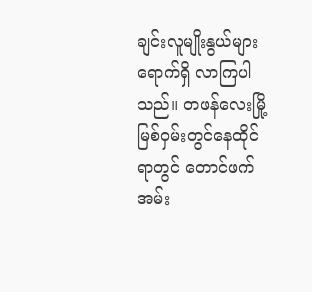ချင်းလူမျိုးနွယ်များ ရောက်ရှိ လာကြပါသည်။ တဖန်လေးမြို့ မြစ်ဝှမ်းတွင်နေထိုင်ရာတွင် တောင်ဖက် အမ်း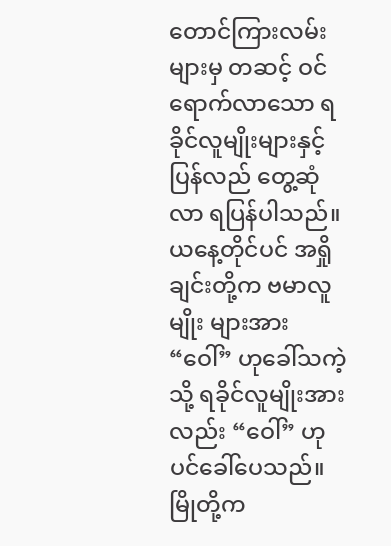တောင်ကြားလမ်းများမှ တဆင့် ဝင်ရောက်လာသော ရခိုင်လူမျိုးများနှင့်ပြန်လည် တွေ့ဆုံလာ ရပြန်ပါသည်။ ယနေ့တိုင်ပင် အရှိုချင်းတို့က ဗမာလူမျိုး များအား “ဝေါ်” ဟုခေါ်သကဲ့သို့ ရခိုင်လူမျိုးအားလည်း “ဝေါ်” ဟုပင်ခေါ်ပေသည်။ မြိုတို့က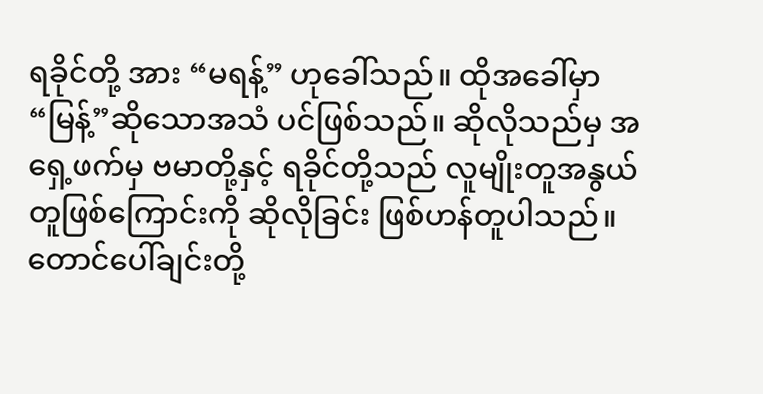ရခိုင်တို့ အား “မရန့်” ဟုခေါ်သည်။ ထိုအခေါ်မှာ “မြန့်”ဆိုသောအသံ ပင်ဖြစ်သည်။ ဆိုလိုသည်မှ အရှေ့ဖက်မှ ဗမာတို့နှင့် ရခိုင်တို့သည် လူမျိုးတူအနွယ်တူဖြစ်ကြောင်းကို ဆိုလိုခြင်း ဖြစ်ဟန်တူပါသည်။ တောင်ပေါ်ချင်းတို့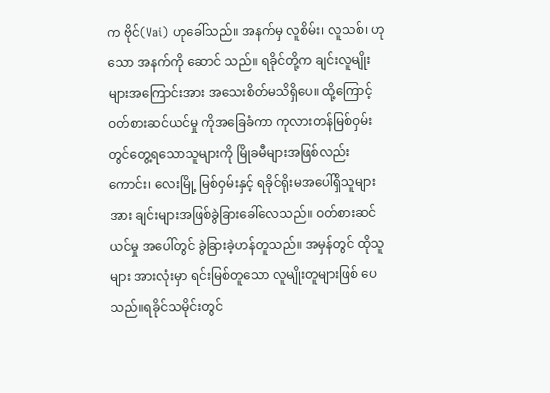က ဗိုင်(Vai) ဟုခေါ်သည်။ အနက်မှ လူစိမ်း၊ လူသစ်၊ ဟုသော အနက်ကို ဆောင် သည်။ ရခိုင်တို့က ချင်းလူမျိုးများအကြောင်းအား အသေးစိတ်မသိရှိပေ။ ထို့ကြောင့် ဝတ်စားဆင်ယင်မှု ကိုအခြေခံကာ ကုလားတန်မြစ်ဝှမ်းတွင်တွေ့ရသောသူများကို မြိုခမီများအဖြစ်လည်းကောင်း၊ လေးမြို့ မြစ်ဝှမ်းနှင့် ရခိုင်ရိုးမအပေါ်ရှိသူများအား ချင်းများအဖြစ်ခွဲခြားခေါ်လေသည်။ ဝတ်စားဆင်ယင်မှု အပေါ်တွင် ခွဲခြားခဲ့ဟန်တူသည်။ အမှန်တွင် ထိုသူများ အားလုံးမှာ ရင်းမြစ်တူသော လူမျိုးတူများဖြစ် ပေသည်။ရခိုင်သမိုင်းတွင်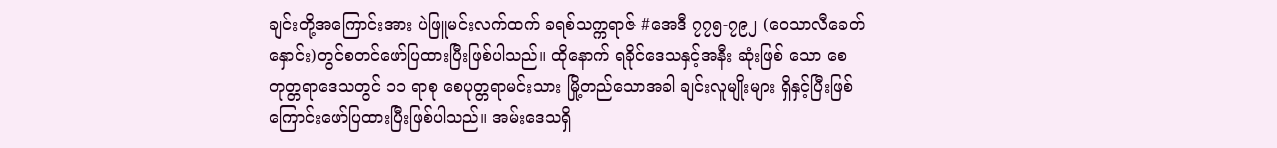ချင်းတို့အကြောင်းအား ပဲဖြူမင်းလက်ထက် ခရစ်သက္ကရာဇ် #အေဒီ ၇၇၅-၇၉၂ (ဝေသာလီခေတ်နှောင်း)တွင်စတင်ဖော်ပြထားပြီးဖြစ်ပါသည်။ ထိုနောက် ရခိုင်ဒေသနှင့်အနီး ဆုံးဖြစ် သော စေတုတ္တရာဒေသတွင် ၁၁ ရာစု စေပုတ္တရာမင်းသား မြို့တည်သောအခါ ချင်းလူမျိုးများ ရှိနှင့်ပြီးဖြစ်ကြောင်းဖော်ပြထားပြီးဖြစ်ပါသည်။ အမ်းဒေသရှိ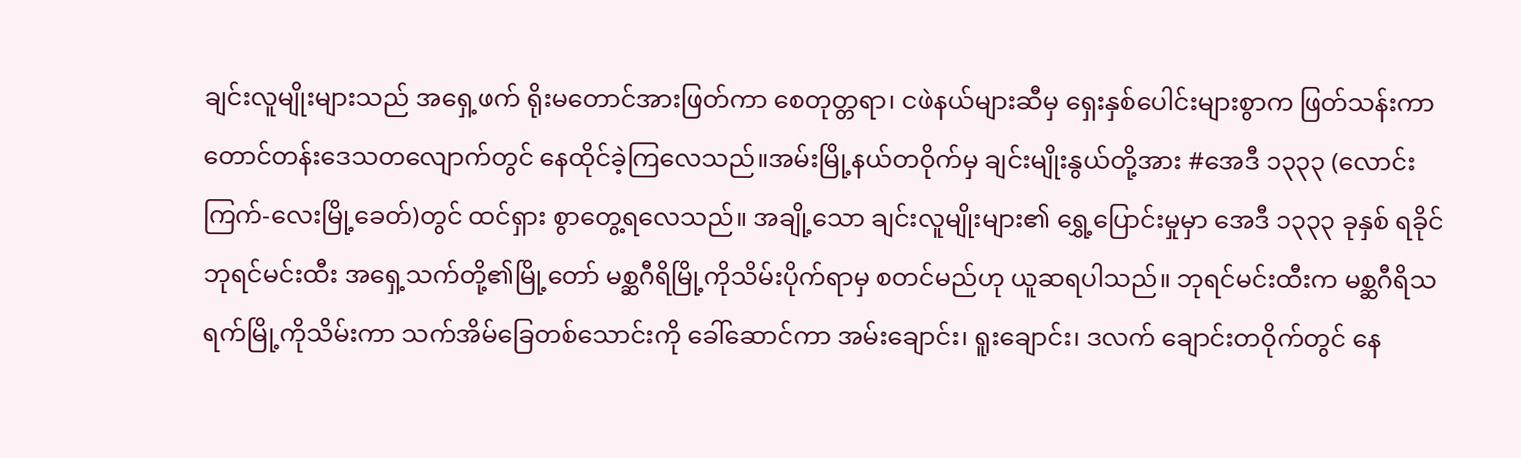ချင်းလူမျိုးများသည် အရှေ့ဖက် ရိုးမတောင်အားဖြတ်ကာ စေတုတ္တရာ၊ ငဖဲနယ်များဆီမှ ရှေးနှစ်ပေါင်းများစွာက ဖြတ်သန်းကာ တောင်တန်းဒေသတလျောက်တွင် နေထိုင်ခဲ့ကြလေသည်။အမ်းမြို့နယ်တဝိုက်မှ ချင်းမျိုးနွယ်တို့အား #အေဒီ ၁၃၃၃ (လောင်းကြက်-လေးမြို့ခေတ်)တွင် ထင်ရှား စွာတွေ့ရလေသည်။ အချို့သော ချင်းလူမျိုးများ၏ ရွှေ့ပြောင်းမှုမှာ အေဒီ ၁၃၃၃ ခုနှစ် ရခိုင် ဘုရင်မင်းထီး အရှေ့သက်တို့၏မြို့တော် မစ္ဆဂီရိမြို့ကိုသိမ်းပိုက်ရာမှ စတင်မည်ဟု ယူဆရပါသည်။ ဘုရင်မင်းထီးက မစ္ဆဂီရိသရက်မြို့ကိုသိမ်းကာ သက်အိမ်ခြေတစ်သောင်းကို ခေါ်ဆောင်ကာ အမ်းချောင်း၊ ရူးချောင်း၊ ဒလက် ချောင်းတဝိုက်တွင် နေ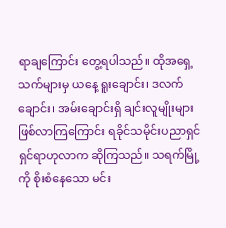ရာချကြောင်း တွေ့ရပါသည်။ ထိုအရှေ့ သက်များမှ ယနေ့ ရူးချောင်း၊ ဒလက်ချောင်း၊ အမ်းချောင်းရှိ ချင်းလူမျိုးများဖြစ်လာကြကြောင်း ရခိုင်သမိုင်းပညာရှင် ရှင်ရာဟုလာက ဆိုကြသည်။ သရက်မြို့ကို စိုးစံနေသော မင်း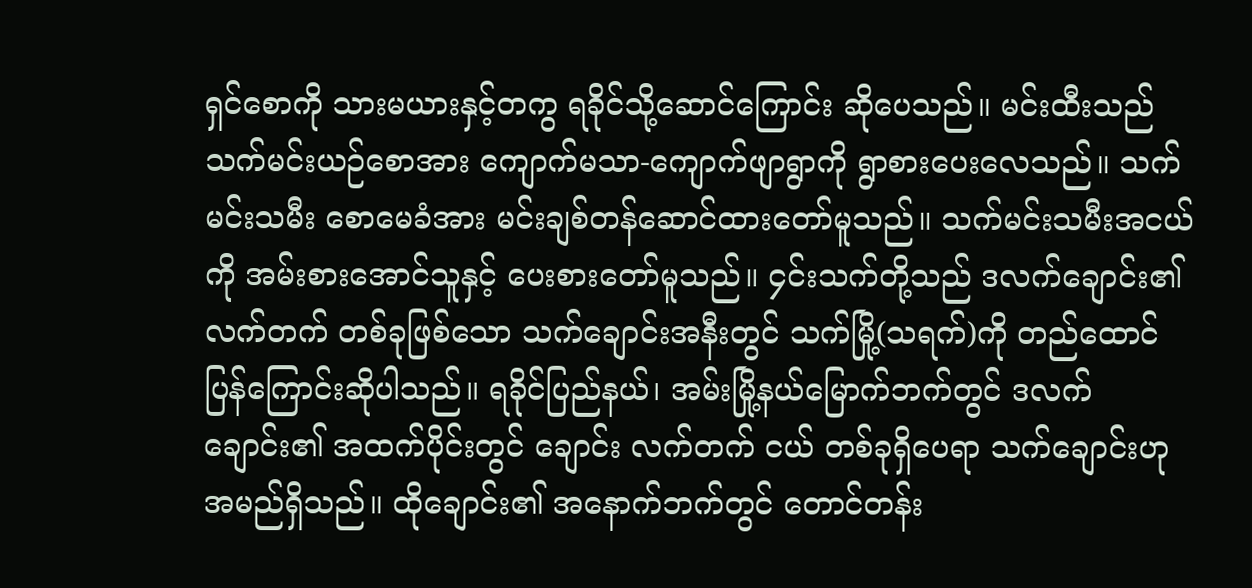ရှင်စောကို သားမယားနှင့်တကွ ရခိုင်သို့ဆောင်ကြောင်း ဆိုပေသည်။ မင်းထီးသည် သက်မင်းယဉ်စောအား ကျောက်မသာ-ကျောက်ဖျာရွာကို ရွာစားပေးလေသည်။ သက်မင်းသမီး စောမေခံအား မင်းချစ်တန်ဆောင်ထားတော်မူသည်။ သက်မင်းသမီးအငယ်ကို အမ်းစားအောင်သူနှင့် ပေးစားတော်မူသည်။ ၄င်းသက်တို့သည် ဒလက်ချောင်း၏ လက်တက် တစ်ခုဖြစ်သော သက်ချောင်းအနီးတွင် သက်မြို့(သရက်)ကို တည်ထောင်ပြန်ကြောင်းဆိုပါသည်။ ရခိုင်ပြည်နယ်၊ အမ်းမြို့နယ်မြောက်ဘက်တွင် ဒလက်ချောင်း၏ အထက်ပိုင်းတွင် ချောင်း လက်တက် ငယ် တစ်ခုရှိပေရာ သက်ချောင်းဟု အမည်ရှိသည်။ ထိုချောင်း၏ အနောက်ဘက်တွင် တောင်တန်း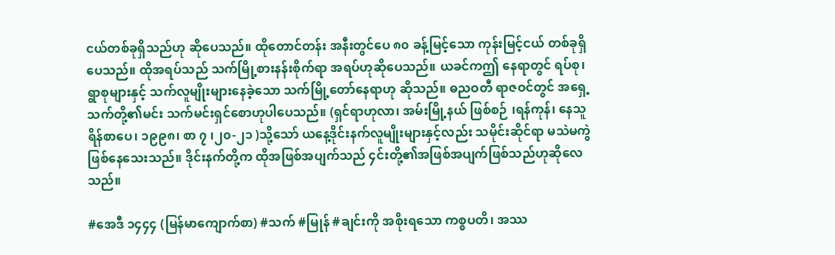ငယ်တစ်ခုရှိသည်ဟု ဆိုပေသည်။ ထိုတောင်တန်း အနီးတွင်ပေ ၈၀ ခန့်မြင့်သော ကုန်းမြင့်ငယ် တစ်ခုရှိပေသည်။ ထိုအရပ်သည် သက်မြို့စားနန်းစိုက်ရာ အရပ်ဟုဆိုပေသည်။ ယခင်ကဤ နေရာတွင် ရပ်စု၊ ရွာစုများနှင့် သက်လူမျိုးများနေခဲ့သော သက်မြို့တော်နေရာဟု ဆိုသည်။ ဓညဝတီ ရာဇဝင်တွင် အရှေ့သက်တို့၏မင်း သက်မင်းရှင်စောဟုပါပေသည်။ (ရှင်ရာဟုလာ၊ အမ်းမြို့နယ် ဖြစ်စဉ် ၊ရန်ကုန်၊ နေသူရိန်စာပေ၊ ၁၉၉၈၊ စာ ၇ ၊၂၀-၂၁ )သို့သော် ယနေ့ဒိုင်းနက်လူမျိုးများနှင့်လည်း သမိုင်းဆိုင်ရာ မသဲမကွဲဖြစ်နေသေးသည်။ ဒိုင်းနက်တို့က ထိုအဖြစ်အပျက်သည် ၄င်းတို့၏အဖြစ်အပျက်ဖြစ်သည်ဟုဆိုလေသည်။

#အေဒီ ၁၄၄၄ (မြန်မာကျောက်စာ) #သက် #မြုန် #ချင်းကို အစိုးရသော ကစ္စပတိ၊ အဿ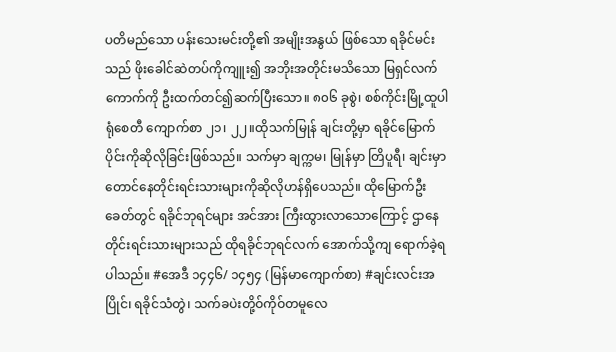ပတိမည်သော ပန်းသေးမင်းတို့၏ အမျိုးအနွယ် ဖြစ်သော ရခိုင်မင်းသည် ဖိုးခေါင်ဆဲတပ်ကိုကျူး၍ အဘိုးအတိုင်းမသိသော မြရှင်လက်ကောက်ကို ဦးထက်တင်၍ဆက်ပြီးသော။ ၈၀၆ ခုစွဲ၊ စစ်ကိုင်းမြို့ထူပါရုံစေတီ ကျောက်စာ ၂၁၊ ၂၂။ထိုသက်မြုန် ချင်းတို့မှာ ရခိုင်မြောက်ပိုင်းကိုဆိုလိုခြင်းဖြစ်သည်။ သက်မှာ ချက္ကမ၊ မြုန်မှာ တြိပူရီ၊ ချင်းမှာ တောင်နေတိုင်းရင်းသားများကိုဆိုလိုဟန်ရှိပေသည်။ ထိုမြောက်ဦးခေတ်တွင် ရခိုင်ဘုရင်များ အင်အား ကြီးထွားလာသောကြောင့် ဌာနေတိုင်းရင်းသားများသည် ထိုရခိုင်ဘုရင်လက် အောက်သို့ကျ ရောက်ခဲ့ရပါသည်။ #အေဒီ ၁၄၄၆/ ၁၄၅၄ (မြန်မာကျောက်စာ) #ချင်းလင်းအပြိုင်၊ ရခိုင်သံတွဲ၊ သက်ခပဲးတို့ဝ်ကိုဝ်တမူလေ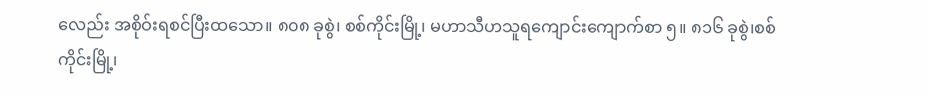လေည်း အစိုဝ်းရစင်ပြီးထသော။ ၈၀၈ ခုစွဲ၊ စစ်ကိုင်းမြို့၊ မဟာသီဟသူရကျောင်းကျောက်စာ ၅။ ၈၁၆ ခုစွဲ၊စစ်ကိုင်းမြို့၊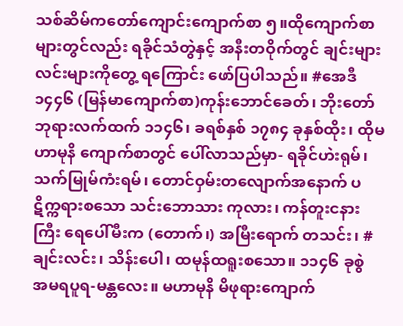သစ်ဆိမ်ကတော်ကျောင်းကျောက်စာ ၅။ထိုကျောက်စာများတွင်လည်း ရခိုင်သံတွဲနှင့် အနီးတဝိုက်တွင် ချင်းများလင်းများကိုတွေ့ ရကြောင်း ဖော်ပြပါသည်။ #အေဒီ ၁၄၄၆ (မြန်မာကျောက်စာ)ကုန်းဘောင်ခေတ်၊ ဘိုးတော်ဘုရားလက်ထက် ၁၁၄၆၊ ခရစ်နှစ် ၁၇၈၄ ခုနှစ်ထိုး၊ ထိုမဟာမုနိ ကျောက်စာတွင် ပေါ်လာသည်မှာ- ရခိုင်ဟဲးရုမ်၊ သက်မြုမ်ကံးရမ်၊ တောင်ဝှမ်းတလျောက်အနောက် ပဋိက္ကရားစသော သင်းဘောသား ကုလား၊ ကန်တူးငနားကြီး ရေပေါ်မီးက (တောက်၊) အမြီးရောက် တသင်း၊ #ချင်းလင်း၊ သိန်းပေါ၊ ထမုန်ထရူးစသော။ ၁၁၄၆ ခုစွဲ အမရပူရ-မန္တလေး။ မဟာမုနိ မိဖုရားကျောက်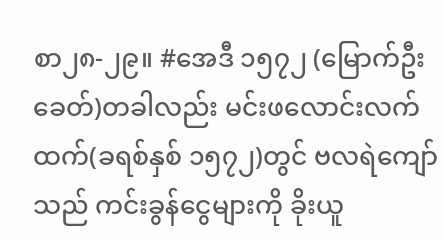စာ၂၈-၂၉။ #အေဒီ ၁၅၇၂ (မြောက်ဦးခေတ်)တခါလည်း မင်းဖလောင်းလက်ထက်(ခရစ်နှစ် ၁၅၇၂)တွင် ဗလရဲကျော်သည် ကင်းခွန်ငွေများကို ခိုးယူ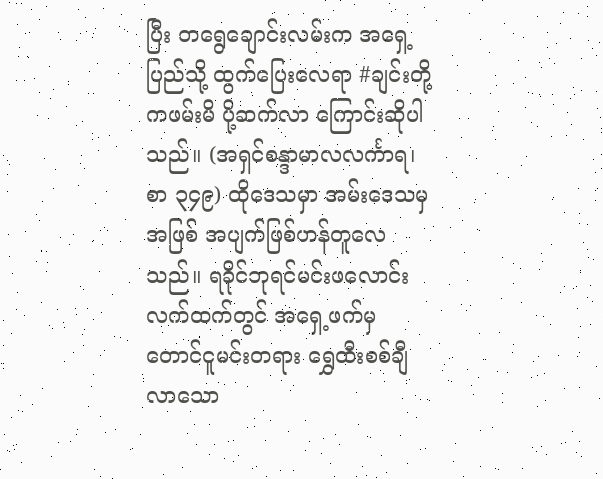ပြီး တရွေချောင်းလမ်းက အရှေ့ပြည်သို့ ထွက်ပြေးလေရာ #ချင်းတို့ကဖမ်းမိ ပို့ဆက်လာ ကြောင်းဆိုပါသည်။ (အရှင်စန္ဒာမာလလင်္ကာရ၊ စာ ၃၄၉) ထိုဒေသမှာ အမ်းဒေသမှ အဖြစ် အပျက်ဖြစ်ဟန်တူလေသည်။ ရခိုင်ဘုရင်မင်းဖလောင်းလက်ထက်တွင် အရှေ့ဖက်မှ တောင်ငူမင်းတရား ရွှေထီးစစ်ချီ လာသော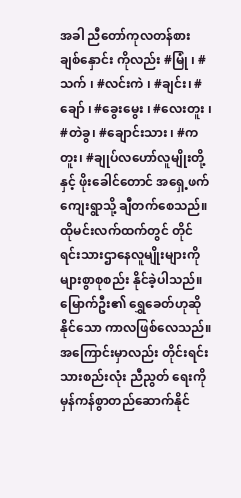အခါ ညီတော်ကုလတန်စား ချစ်နှောင်း ကိုလည်း #မြုံ ၊ #သက် ၊ #လင်းကဲ ၊ #ချင်း၊ #ချော် ၊ #ခွေးမွေး ၊ #လေးတူး ၊ #တဲခွ၊ #ချောင်းသား ၊ #ကတူး၊ #ချုပ်လဟော်လူမျိုးတို့နှင့် ဖိုးခေါင်တောင် အရှေ့ဖက် ကျေးရွာသို့ ချီတက်စေသည်။ ထိုမင်းလက်ထက်တွင် တိုင်ရင်းသားဌာနေလူမျိုးများကို များစွာစုစည်း နိုင်ခဲ့ပါသည်။ မြောက်ဦး၏ ရွှေခေတ်ဟုဆိုနိုင်သော ကာလဖြစ်လေသည်။ အကြောင်းမှာလည်း တိုင်းရင်းသားစည်းလုံး ညီညွတ် ရေးကို မှန်ကန်စွာတည်ဆောက်နိုင်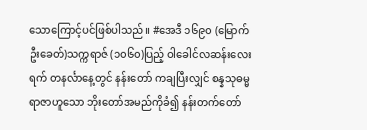သောကြောင့်ပင်ဖြစ်ပါသည်။ #အေဒီ ၁၆၉၀ (မြောက်ဦးခေတ်)သက္ကရာဇ် (၁၀၆၀)ပြည့် ဝါခေါင်လဆန်းလေးရက် တနင်္လာနေ့တွင် နန်းတော် ကချပြီးလျှင် စန္နသုဓမ္မရာဇာဟူသော ဘိုးတော်အမည်ကိုခံ၍ နန်းတက်တော်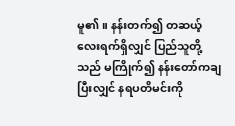မူ၏။ နန်းတက်၍ တဆယ့်လေးရက်ရှိလျှင် ပြည်သူတို့သည် မကြိုက်၍ နန်းတော်ကချပြီးလျှင် နရပတိမင်းကို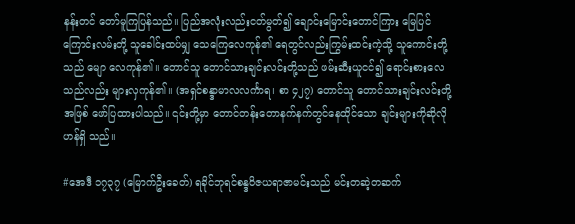နန်းတင် တော်မူကြပြန်သည်။ ပြည်အလုံးလည်းငတ်မွတ်၍ ချောင်းမြောင်းတောင်ကြား မြေပြင်ကြောင်းလမ်းတို့ သူခေါင်းထပ်မျှ သေကြေလေကုန်၏ ရေတွင်လည်းကြွမ်းထင်းကဲ့သို့ သူကောင်းတို့သည် မျော လေကုန်၏။ တောင်သူ တောင်သားချင်းလင်းတို့သည် ဖမ်းဆီးယူငင်၍ ရောင်းစားလေသည်လည်း များလှကုန်၏။ (အရှင်စန္ဒာမာလလင်္ကာရ၊ စာ ၄၂၇) တောင်သူ တောင်သားချင်းလင်းတို့ အဖြစ် ဖော်ပြထားပါသည်။ ၎င်းတို့မှာ တောင်တန်းတောနက်နက်တွင်နေထိုင်သော ချင်းများကိုဆိုလိုဟန်ရှိ သည်။

#အေဒီ ၁၇၃၇ (မြောက်ဦးခေတ်) ရခိုင်ဘုရင်စန္ဒဝိဇယရာဇာမင်းသည် မင်းတဆဲ့တဆက်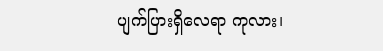ပျက်ပြားရှိလေရာ ကုလား၊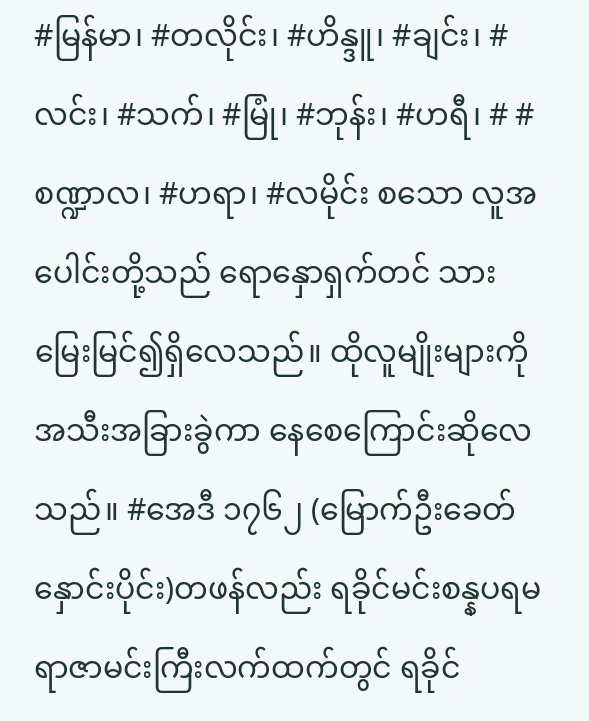#မြန်မာ၊ #တလိုင်း၊ #ဟိန္ဒူ၊ #ချင်း၊ #လင်း၊ #သက်၊ #မြုံ၊ #ဘုန်း၊ #ဟရီ၊ # #စဏ္ဍာလ၊ #ဟရာ၊ #လမိုင်း စသော လူအပေါင်းတို့သည် ရောနှောရှက်တင် သားမြေးမြင်၍ရှိလေသည်။ ထိုလူမျိုးများကို အသီးအခြားခွဲကာ နေစေကြောင်းဆိုလေသည်။ #အေဒီ ၁၇၆၂ (မြောက်ဦးခေတ်နှောင်းပိုင်း)တဖန်လည်း ရခိုင်မင်းစန္နပရမရာဇာမင်းကြီးလက်ထက်တွင် ရခိုင်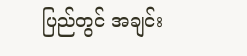ပြည်တွင် အချင်း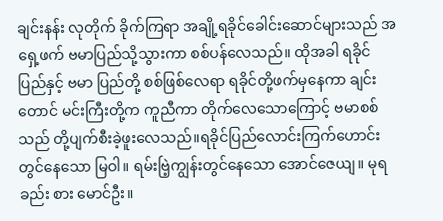ချင်းနန်း လုတိုက် ခိုက်ကြရာ အချို့ရခိုင်ခေါင်းဆောင်များသည် အရှေ့ဖက် ဗမာပြည်သို့သွားကာ စစ်ပန်လေသည်။ ထိုအခါ ရခိုင်ပြည်နှင့် ဗမာ ပြည်တို့ စစ်ဖြစ်လေရာ ရခိုင်တို့ဖက်မှနေကာ ချင်းတောင် မင်းကြီးတို့က ကူညီကာ တိုက်လေသောကြောင့် ဗမာစစ် သည် တို့ပျက်စီးခဲ့ဖူးလေသည်။ရခိုင်ပြည်လောင်းကြက်ဟောင်းတွင်နေသော မြဝါ။ ရမ်းဗြဲ့ကျွန်းတွင်နေသော အောင်ဇေယျ။ မုရခည်း စား မောင်ဦး။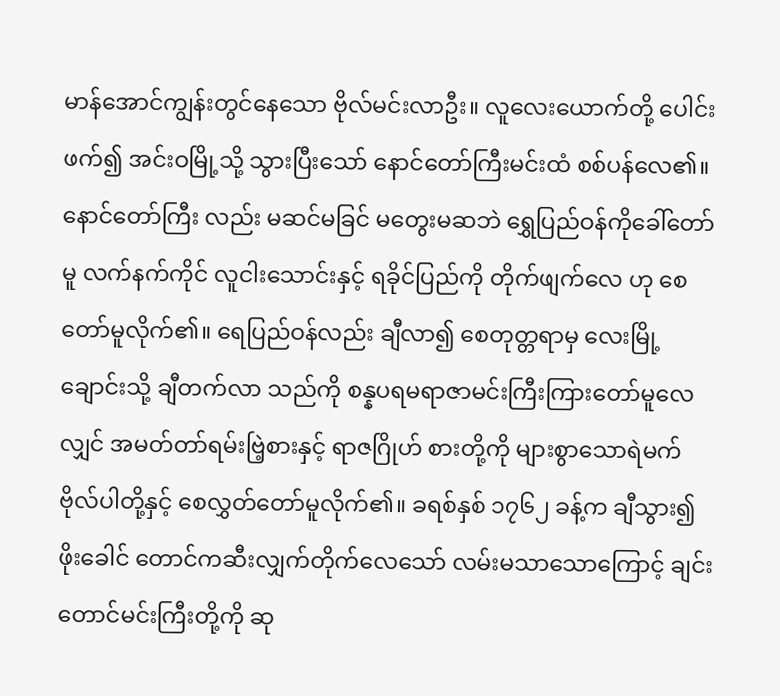မာန်အောင်ကျွန်းတွင်နေသော ဗိုလ်မင်းလာဦး။ လူလေးယောက်တို့ ပေါင်း ဖက်၍ အင်းဝမြို့သို့ သွားပြီးသော် နောင်တော်ကြီးမင်းထံ စစ်ပန်လေ၏။ နောင်တော်ကြီး လည်း မဆင်မခြင် မတွေးမဆဘဲ ရွှေပြည်ဝန်ကိုခေါ်တော်မူ လက်နက်ကိုင် လူငါးသောင်းနှင့် ရခိုင်ပြည်ကို တိုက်ဖျက်လေ ဟု စေတော်မူလိုက်၏။ ရေပြည်ဝန်လည်း ချီလာ၍ စေတုတ္တရာမှ လေးမြို့ချောင်းသို့ ချီတက်လာ သည်ကို စန္နပရမရာဇာမင်းကြီးကြားတော်မူလေလျှင် အမတ်တာ်ရမ်းဗြဲ့စားနှင့် ရာဇဂြိုဟ် စားတို့ကို များစွာသောရဲမက်ဗိုလ်ပါတို့နှင့် စေလွှတ်တော်မူလိုက်၏။ ခရစ်နှစ် ၁၇၆၂ ခန့်က ချီသွား၍ ဖိုးခေါင် တောင်ကဆီးလျှက်တိုက်လေသော် လမ်းမသာသောကြောင့် ချင်းတောင်မင်းကြီးတို့ကို ဆု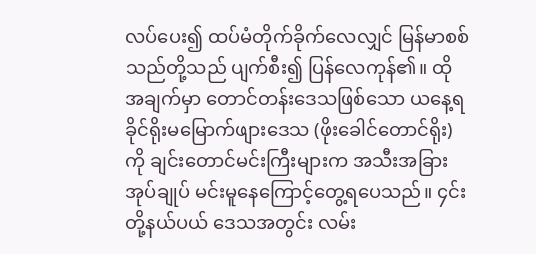လပ်ပေး၍ ထပ်မံတိုက်ခိုက်လေလျှင် မြန်မာစစ်သည်တို့သည် ပျက်စီး၍ ပြန်လေကုန်၏။ ထိုအချက်မှာ တောင်တန်းဒေသဖြစ်သော ယနေ့ရခိုင်ရိုးမမြောက်ဖျားဒေသ (ဖိုးခေါင်တောင်ရိုး) ကို ချင်းတောင်မင်းကြီးများက အသီးအခြားအုပ်ချုပ် မင်းမူနေကြောင့်တွေ့ရပေသည်။ ၄င်းတို့နယ်ပယ် ဒေသအတွင်း လမ်း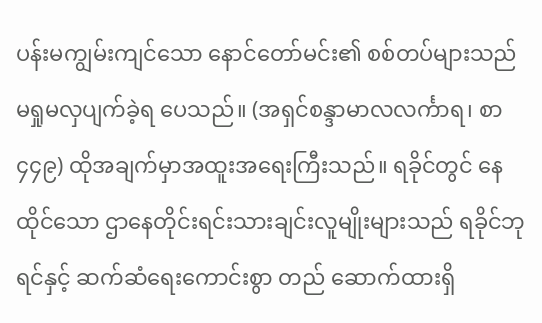ပန်းမကျွမ်းကျင်သော နောင်တော်မင်း၏ စစ်တပ်များသည် မရှုမလှပျက်ခဲ့ရ ပေသည်။ (အရှင်စန္ဒာမာလလင်္ကာရ၊ စာ ၄၄၉) ထိုအချက်မှာအထူးအရေးကြီးသည်။ ရခိုင်တွင် နေထိုင်သော ဌာနေတိုင်းရင်းသားချင်းလူမျိုးများသည် ရခိုင်ဘုရင်နှင့် ဆက်ဆံရေးကောင်းစွာ တည် ဆောက်ထားရှိ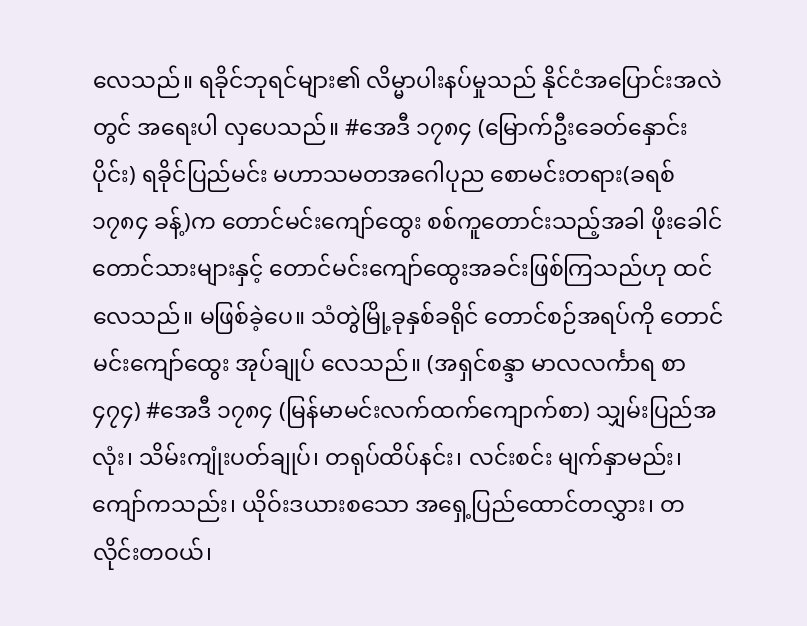လေသည်။ ရခိုင်ဘုရင်များ၏ လိမ္မာပါးနပ်မှုသည် နိုင်ငံအပြောင်းအလဲတွင် အရေးပါ လှပေသည်။ #အေဒီ ၁၇၈၄ (မြောက်ဦးခေတ်နှောင်းပိုင်း) ရခိုင်ပြည်မင်း မဟာသမတအဂေါပုည စောမင်းတရား(ခရစ် ၁၇၈၄ ခန့်)က တောင်မင်းကျော်ထွေး စစ်ကူတောင်းသည့်အခါ ဖိုးခေါင် တောင်သားများနှင့် တောင်မင်းကျော်ထွေးအခင်းဖြစ်ကြသည်ဟု ထင်လေသည်။ မဖြစ်ခဲ့ပေ။ သံတွဲမြို့ခုနှစ်ခရိုင် တောင်စဉ်အရပ်ကို တောင်မင်းကျော်ထွေး အုပ်ချုပ် လေသည်။ (အရှင်စန္ဒာ မာလလင်္ကာရ စာ ၄၇၄) #အေဒီ ၁၇၈၄ (မြန်မာမင်းလက်ထက်ကျောက်စာ) သျှမ်းပြည်အလုံး၊ သိမ်းကျုံးပတ်ချုပ်၊ တရုပ်ထိပ်နင်း၊ လင်းစင်း မျက်နှာမည်း၊ ကျော်ကသည်း၊ ယိုဝ်းဒယားစသော အရှေ့ပြည်ထောင်တလွှား၊ တလိုင်းတဝယ်၊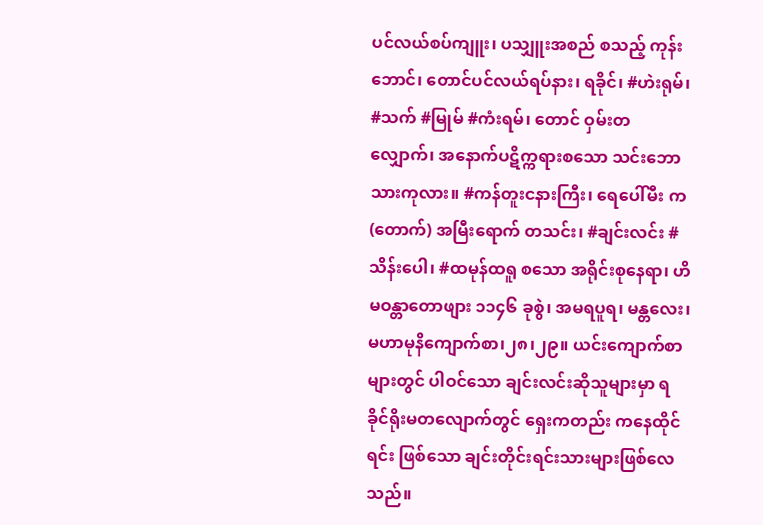ပင်လယ်စပ်ကျူး၊ ပသျှူးအစည် စသည့် ကုန်းဘောင်၊ တောင်ပင်လယ်ရပ်နား၊ ရခိုင်၊ #ဟဲးရုမ်၊ #သက် #မြုမ် #ကံးရမ်၊ တောင် ဝှမ်းတလျှောက်၊ အနောက်ပဋိက္ကရားစသော သင်းဘောသားကုလား။ #ကန်တူးငနားကြီး၊ ရေပေါ်မီး က(တောက်) အမြီးရောက် တသင်း၊ #ချင်းလင်း #သိန်းပေါ၊ #ထမုန်ထရူ စသော အရိုင်းစုနေရာ၊ ဟိမဝန္တာတောဖျား ၁၁၄၆ ခုစွဲ၊ အမရပူရ၊ မန္တလေး၊ မဟာမုနိကျောက်စာ၊၂၈၊၂၉။ ယင်းကျောက်စာ များတွင် ပါဝင်သော ချင်းလင်းဆိုသူများမှာ ရခိုင်ရိုးမတလျောက်တွင် ရှေးကတည်း ကနေထိုင်ရင်း ဖြစ်သော ချင်းတိုင်းရင်းသားများဖြစ်လေသည်။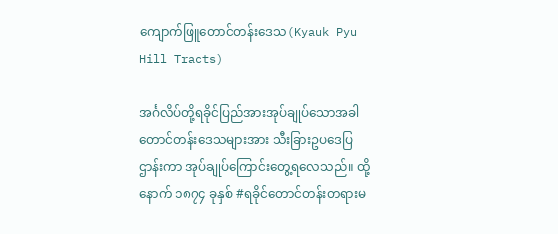ကျောက်ဖြူတောင်တန်းဒေသ(Kyauk Pyu Hill Tracts)

အင်္ဂလိပ်တို့ရခိုင်ပြည်အားအုပ်ချုပ်သောအခါ တောင်တန်းဒေသများအား သီးခြားဥပဒေပြဌာန်းကာ အုပ်ချုပ်ကြောင်းတွေ့ရလေသည်။ ထို့နောက် ၁၈၇၄ ခုနှစ် #ရခိုင်တောင်တန်းတရားမ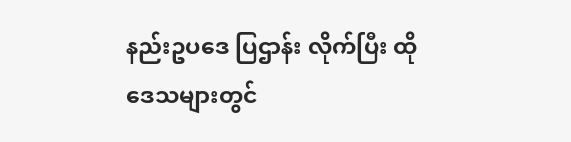နည်းဥပဒေ ပြဌာန်း လိုက်ပြီး ထိုဒေသများတွင်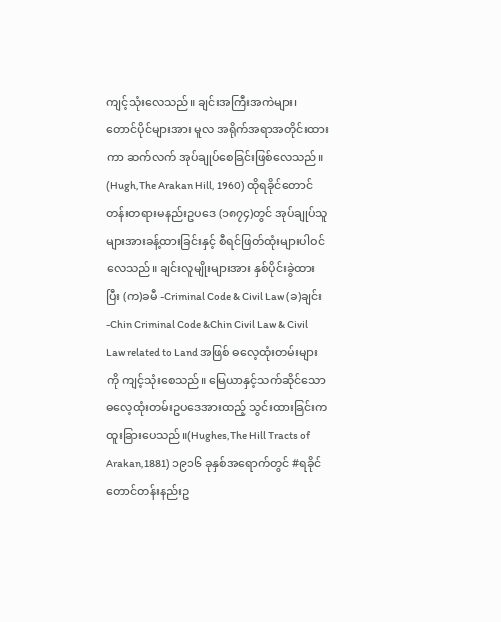ကျင့်သုံးလေသည်။ ချင်းအကြီးအကဲများ၊ တောင်ပိုင်များအား မူလ အရိုက်အရာအတိုင်းထားကာ ဆက်လက် အုပ်ချုပ်စေခြင်းဖြစ်လေသည်။ (Hugh,The Arakan Hill, 1960) ထိုရခိုင်တောင်တန်းတရားမနည်းဥပဒေ (၁၈၇၄)တွင် အုပ်ချုပ်သူများအားခန့်ထားခြင်းနှင့် စီရင်ဖြတ်ထုံးများပါဝင်လေသည်။ ချင်းလူမျိုးများအား နှစ်ပိုင်းခွဲထားပြီး (က)ခမီ -Criminal Code & Civil Law (ခ)ချင်း -Chin Criminal Code &Chin Civil Law & Civil Law related to Land အဖြစ် ဓလေ့ထုံးတမ်းများကို ကျင့်သုံးစေသည်။ မြေယာနှင့်သက်ဆိုင်သော ဓလေ့ထုံးတမ်းဥပဒေအားထည့် သွင်းထားခြင်းက ထူးခြားပေသည်။(Hughes,The Hill Tracts of Arakan,1881) ၁၉၁၆ ခုနှစ်အရောက်တွင် #ရခိုင်တောင်တန်းနည်းဥ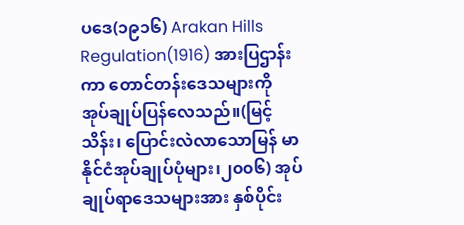ပဒေ(၁၉၁၆) Arakan Hills Regulation(1916) အားပြဌာန်းကာ တောင်တန်းဒေသများကို အုပ်ချုပ်ပြန်လေသည်။(မြင့်သိန်း၊ ပြောင်းလဲလာသောမြန် မာ နိုင်ငံအုပ်ချုပ်ပုံများ၊၂၀၀၆) အုပ်ချုပ်ရာဒေသများအား နှစ်ပိုင်း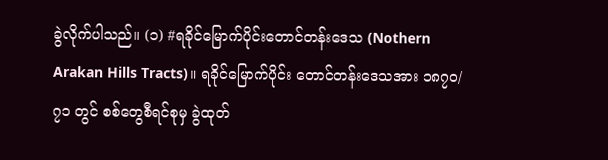ခွဲလိုက်ပါသည်။ (၁) #ရခိုင်မြောက်ပိုင်းတောင်တန်းဒေသ (Nothern Arakan Hills Tracts)။ ရခိုင်မြောက်ပိုင်း တောင်တန်းဒေသအား ၁၈၇၀/၇၁ တွင် စစ်တွေစီရင်စုမှ ခွဲထုတ်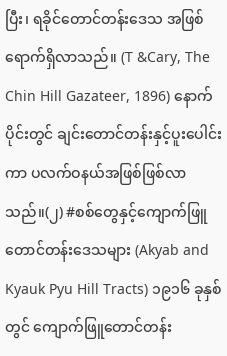ပြီး၊ ရခိုင်တောင်တန်းဒေသ အဖြစ် ရောက်ရှိလာသည်။ (T &Cary, The Chin Hill Gazateer, 1896) နောက်ပိုင်းတွင် ချင်းတောင်တန်းနှင့်ပူးပေါင်းကာ ပလက်ဝနယ်အဖြစ်ဖြစ်လာသည်။(၂) #စစ်တွေနှင့်ကျောက်ဖြူတောင်တန်းဒေသများ (Akyab and Kyauk Pyu Hill Tracts) ၁၉၁၆ ခုနှစ်တွင် ကျောက်ဖြူတောင်တန်း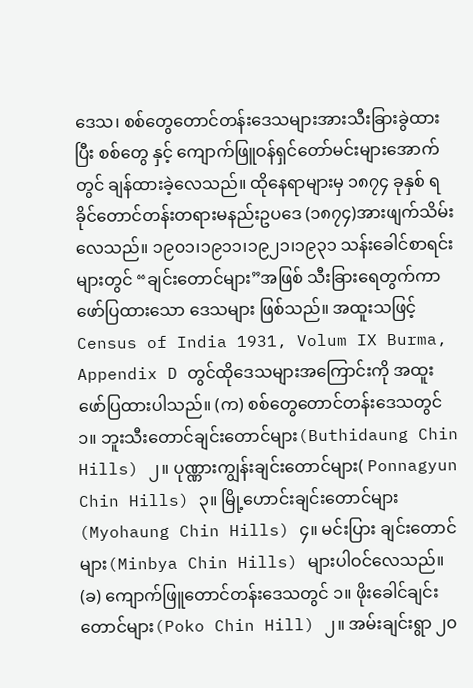ဒေသ၊ စစ်တွေတောင်တန်းဒေသများအားသီးခြားခွဲထားပြီး စစ်တွေ နှင့် ကျောက်ဖြူဝန်ရှင်တော်မင်းများအောက်တွင် ချန်ထားခဲ့လေသည်။ ထိုနေရာများမှ ၁၈၇၄ ခုနှစ် ရခိုင်တောင်တန်းတရားမနည်းဥပဒေ (၁၈၇၄)အားဖျက်သိမ်းလေသည်။ ၁၉၀၁၊၁၉၁၁၊၁၉၂၁၊၁၉၃၁ သန်းခေါင်စာရင်းများတွင် “ချင်းတောင်များ”အဖြစ် သီးခြားရေတွက်ကာဖော်ပြထားသော ဒေသများ ဖြစ်သည်။ အထူးသဖြင့် Census of India 1931, Volum IX Burma, Appendix D တွင်ထိုဒေသများအကြောင်းကို အထူးဖော်ပြထားပါသည်။ (က) စစ်တွေတောင်တန်းဒေသတွင် ၁။ ဘူးသီးတောင်ချင်းတောင်များ(Buthidaung Chin Hills) ၂။ ပုဏ္ဏားကျွန်းချင်းတောင်များ( Ponnagyun Chin Hills) ၃။ မြို့ဟောင်းချင်းတောင်များ(Myohaung Chin Hills) ၄။ မင်းပြား ချင်းတောင်များ(Minbya Chin Hills) များပါဝင်လေသည်။ (ခ) ကျောက်ဖြူတောင်တန်းဒေသတွင် ၁။ ဖိုးခေါင်ချင်းတောင်များ(Poko Chin Hill) ၂။ အမ်းချင်းရွာ ၂၀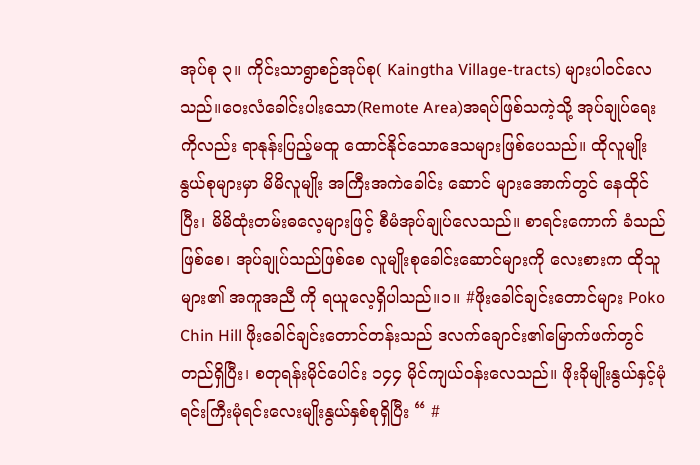အုပ်စု ၃။ ကိုင်းသာရွာစဉ်အုပ်စု( Kaingtha Village-tracts) များပါဝင်လေသည်။ဝေးလံခေါင်းပါးသော(Remote Area)အရပ်ဖြစ်သကဲ့သို့ အုပ်ချုပ်ရေးကိုလည်း ရာနုန်းပြည့်မထူ ထောင်နိုင်သောဒေသများဖြစ်ပေသည်။ ထိုလူမျိုးနွယ်စုများမှာ မိမိလူမျိုး အကြီးအကဲခေါင်း ဆောင် များအောက်တွင် နေထိုင်ပြီး၊ မိမိထုံးတမ်းဓလေ့များဖြင့် စီမံအုပ်ချုပ်လေသည်။ စာရင်းကောက် ခံသည်ဖြစ်စေ၊ အုပ်ချုပ်သည်ဖြစ်စေ လူမျိုးစုခေါင်းဆောင်များကို လေးစားက ထိုသူများ၏ အကူအညီ ကို ရယူလေ့ရှိပါသည်။၁။ #ဖိုးခေါင်ချင်းတောင်များ Poko Chin Hill ဖိုးခေါင်ချင်းတောင်တန်းသည် ဒလက်ချောင်း၏မြောက်ဖက်တွင်တည်ရှိပြီး၊ စတုရန်းမိုင်ပေါင်း ၁၄၄ မိုင်ကျယ်ဝန်းလေသည်။ ဖိုးခိုမျိုးနွယ်နှင့်မုံရင်းကြီးမုံရင်းလေးမျိုးနွယ်နှစ်စုရှိပြီး “ #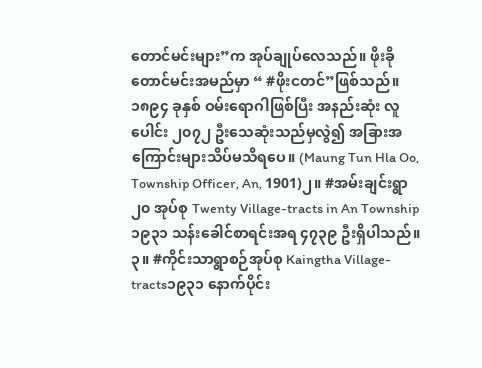တောင်မင်းများ”က အုပ်ချုပ်လေသည်။ ဖိုးခိုတောင်မင်းအမည်မှာ “ #ဖိုးငတင်”ဖြစ်သည်။ ၁၈၉၄ ခုနှစ် ဝမ်းရောဂါဖြစ်ပြီး အနည်းဆုံး လူပေါင်း ၂၀၇၂ ဦးသေဆုံးသည်မှလွဲ၍ အခြားအကြောင်းများသိပ်မသိရပေ။ (Maung Tun Hla Oo, Township Officer, An, 1901)၂။ #အမ်းချင်းရွာ ၂၀ အုပ်စု Twenty Village-tracts in An Township၁၉၃၁ သန်းခေါင်စာရင်းအရ ၄၇၃၉ ဦးရှိပါသည်။၃။ #ကိုင်းသာရွာစဉ်အုပ်စု Kaingtha Village-tracts၁၉၃၁ နောက်ပိုင်း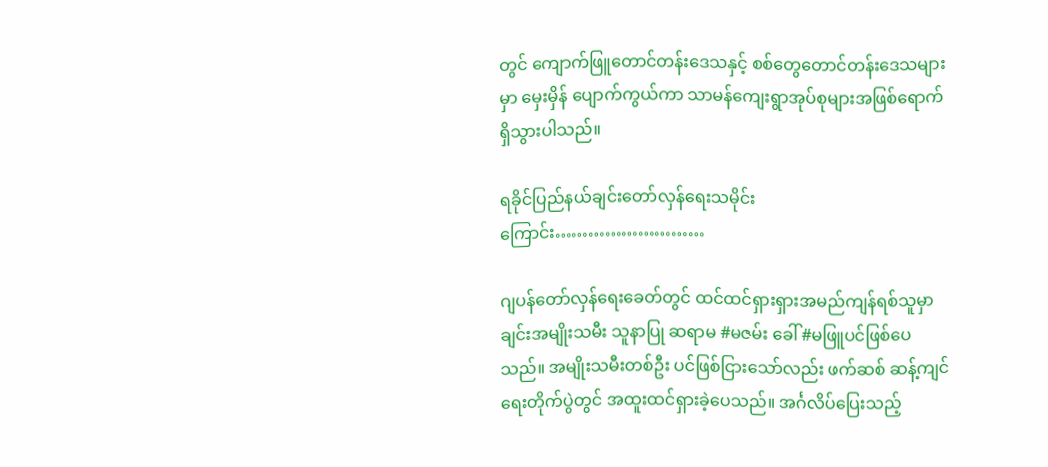တွင် ကျောက်ဖြူတောင်တန်းဒေသနှင့် စစ်တွေတောင်တန်းဒေသများမှာ မှေးမှိန် ပျောက်ကွယ်ကာ သာမန်ကျေးရွာအုပ်စုများအဖြစ်ရောက်ရှိသွားပါသည်။

ရခိုင်ပြည်နယ်ချင်းတော်လှန်ရေးသမိုင်းကြောင်း………………………

ဂျပန်တော်လှန်ရေးခေတ်တွင် ထင်ထင်ရှားရှားအမည်ကျန်ရစ်သူမှာ ချင်းအမျိုးသမီး သူနာပြု ဆရာမ #မဇမ်း ခေါ် #မဖြူပင်ဖြစ်ပေသည်။ အမျိုးသမီးတစ်ဦး ပင်ဖြစ်ငြားသော်လည်း ဖက်ဆစ် ဆန့်ကျင်ရေးတိုက်ပွဲတွင် အထူးထင်ရှားခဲ့ပေသည်။ အင်္ဂလိပ်ပြေးသည့်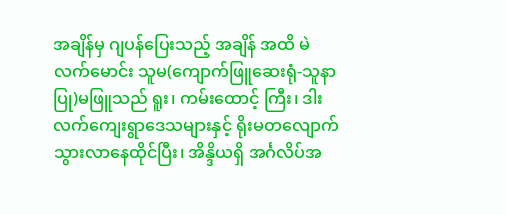အချိန်မှ ဂျပန်ပြေးသည့် အချိန် အထိ မဲလက်မောင်း သူမ(ကျောက်ဖြူဆေးရုံ-သူနာပြု)မဖြူသည် ရူး၊ ကမ်းထောင့် ကြီး၊ ဒါးလက်ကျေးရွာဒေသများနှင့် ရိုးမတလျောက်သွားလာနေထိုင်ပြီး၊ အိန္ဒိယရှိ အင်္ဂလိပ်အ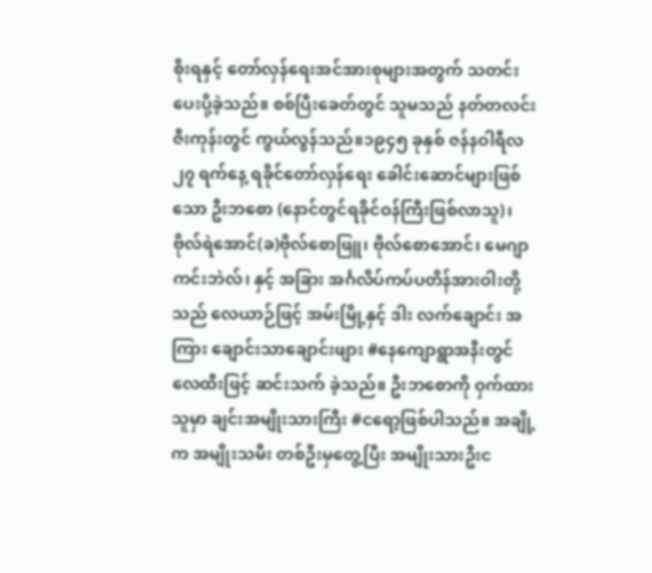စိုးရနှင့် တော်လှန်ရေးအင်အားစုများအတွက် သတင်းပေးပို့ခဲ့သည်။ စစ်ပြီးခေတ်တွင် သူမသည် နတ်တလင်း ဇီးကုန်းတွင် ကွယ်လွန်သည်။၁၉၄၅ ခုနှစ် ဇန်နဝါရီလ ၂၇ ရက်နေ့ ရခိုင်တော်လှန်ရေး ခေါင်းဆောင်များဖြစ်သော ဦးဘစော (နောင်တွင်ရခိုင်ဝန်ကြီးဖြစ်လာသူ)၊ ဗိုလ်ရဲအောင်(ခ)ဗိုလ်စောဖြူ၊ ဗိုလ်စောအောင်၊ မေဂျာကင်းဘဲလ်၊ နှင့် အခြား အင်္ဂလိပ်ကပ်ပတိန်အားဝါးတို့သည် လေယာဉ်ဖြင့် အမ်းမြို့နှင့် ဒါး လက်ချောင်း အကြား ချောင်းသာချောင်းဖျား #နေကျောရွာအနီးတွင် လေထီးဖြင့် ဆင်းသက် ခဲ့သည်။ ဦးဘစောကို ဝှက်ထားသူမှာ ချင်းအမျိုးသားကြီး #ငရော့ဖြစ်ပါသည်။ အချို့က အမျိုးသမီး တစ်ဦးမှတွေ့ပြီး အမျိုးသားဦးင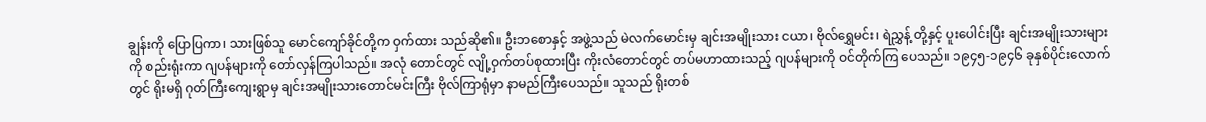ချွန်းကို ပြောပြကာ၊ သားဖြစ်သူ မောင်ကျော်ခိုင်တို့က ဝှက်ထား သည်ဆို၏။ ဦးဘစောနှင့် အဖွဲ့သည် မဲလက်မောင်းမှ ချင်းအမျိုးသား ငယာ၊ ဗိုလ်ရွှေမင်း၊ ရဲညွှန့် တို့နှင့် ပူးပေါင်းပြီး ချင်းအမျိုးသားများကို စည်းရုံးကာ ဂျပန်များကို တော်လှန်ကြပါသည်။ အလုံ တောင်တွင် လျို့ဝှက်တပ်စုထားပြီး ကိုးလံတောင်တွင် တပ်မဟာထားသည့် ဂျပန်များကို ဝင်တိုက်ကြ ပေသည်။ ၁၉၄၅-၁၉၄၆ ခုနှစ်ပိုင်းလောက်တွင် ရိုးမရှိ ဂုတ်ကြီးကျေးရွာမှ ချင်းအမျိုးသားတောင်မင်းကြီး ဗိုလ်ကြာရုံမှာ နာမည်ကြီးပေသည်။ သူသည် ရိုးတစ်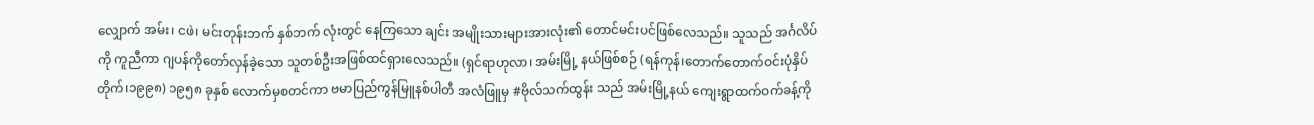လျှောက် အမ်း၊ ငဖဲ၊ မင်းတုန်းဘက် နှစ်ဘက် လုံးတွင် နေကြသော ချင်း အမျိုးသားများအားလုံး၏ တောင်မင်းပင်ဖြစ်လေသည်။ သူသည် အင်္ဂလိပ် ကို ကူညီကာ ဂျပန်ကိုတော်လှန်ခဲ့သော သူတစ်ဦးအဖြစ်ထင်ရှားလေသည်။ (ရှင်ရာဟုလာ၊ အမ်းမြို့ နယ်ဖြစ်စဉ် (ရန်ကုန်၊တောက်တောက်ဝင်းပုံနှိပ်တိုက်၊၁၉၉၈) ၁၉၅၈ ခုနှစ် လောက်မှစတင်ကာ ဗမာပြည်ကွန်မြူနစ်ပါတီ အလံဖြူမှ #ဗိုလ်သက်ထွန်း သည် အမ်းမြို့နယ် ကျေးရွာထက်ဝက်ခန့်ကို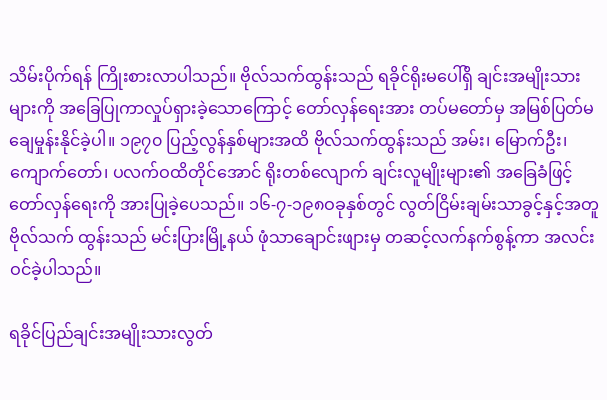သိမ်းပိုက်ရန် ကြိုးစားလာပါသည်။ ဗိုလ်သက်ထွန်းသည် ရခိုင်ရိုးမပေါ်ရှိ ချင်းအမျိုးသားများကို အခြေပြုကာလှုပ်ရှားခဲ့သောကြောင့် တော်လှန်ရေးအား တပ်မတော်မှ အမြစ်ပြတ်မချေမှုန်းနိုင်ခဲ့ပါ။ ၁၉၇၀ ပြည့်လွန်နှစ်များအထိ ဗိုလ်သက်ထွန်းသည် အမ်း၊ မြောက်ဦး၊ ကျောက်တော်၊ ပလက်ဝထိတိုင်အောင် ရိုးတစ်လျောက် ချင်းလူမျိုးများ၏ အခြေခံဖြင့် တော်လှန်ရေးကို အားပြုခဲ့ပေသည်။ ၁၆-၇-၁၉၈ဝခုနှစ်တွင် လွတ်ငြိမ်းချမ်းသာခွင့်နှင့်အတူ ဗိုလ်သက် ထွန်းသည် မင်းပြားမြို့နယ် ဖုံသာချောင်းဖျားမှ တဆင့်လက်နက်စွန့်ကာ အလင်းဝင်ခဲ့ပါသည်။

ရခိုင်ပြည်ချင်းအမျိုးသားလွတ်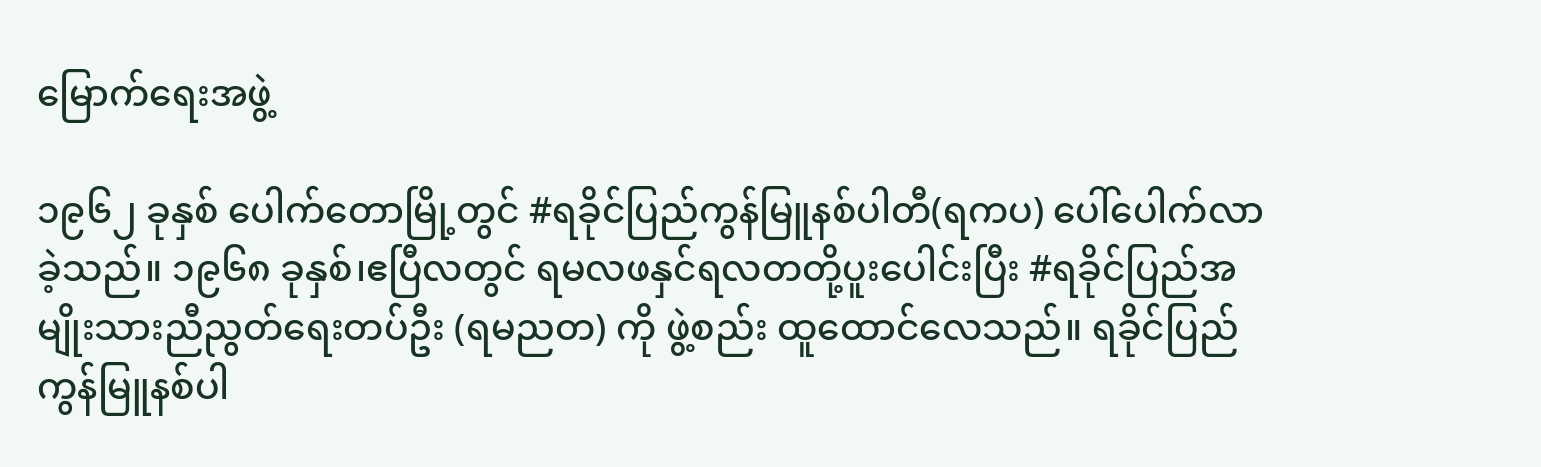မြောက်ရေးအဖွဲ့

၁၉၆၂ ခုနှစ် ပေါက်တောမြို့တွင် #ရခိုင်ပြည်ကွန်မြူနစ်ပါတီ(ရကပ) ပေါ်ပေါက်လာခဲ့သည်။ ၁၉၆၈ ခုနှစ်၊ဧပြီလတွင် ရမလဖနှင်ရလတတို့ပူးပေါင်းပြီး #ရခိုင်ပြည်အမျိုးသားညီညွတ်ရေးတပ်ဦး (ရမညတ) ကို ဖွဲ့စည်း ထူထောင်လေသည်။ ရခိုင်ပြည်ကွန်မြူနစ်ပါ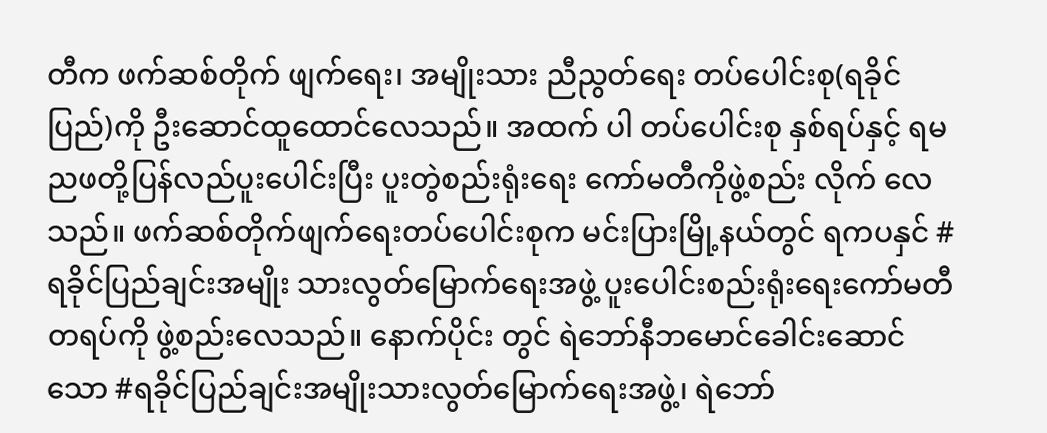တီက ဖက်ဆစ်တိုက် ဖျက်ရေး၊ အမျိုးသား ညီညွတ်ရေး တပ်ပေါင်းစု(ရခိုင်ပြည်)ကို ဦးဆောင်ထူထောင်လေသည်။ အထက် ပါ တပ်ပေါင်းစု နှစ်ရပ်နှင့် ရမညဖတို့ပြန်လည်ပူးပေါင်းပြီး ပူးတွဲစည်းရုံးရေး ကော်မတီကိုဖွဲ့စည်း လိုက် လေသည်။ ဖက်ဆစ်တိုက်ဖျက်ရေးတပ်ပေါင်းစုက မင်းပြားမြို့နယ်တွင် ရကပနှင် #ရခိုင်ပြည်ချင်းအမျိုး သားလွတ်မြောက်ရေးအဖွဲ့ ပူးပေါင်းစည်းရုံးရေးကော်မတီ တရပ်ကို ဖွဲ့စည်းလေသည်။ နောက်ပိုင်း တွင် ရဲဘော်နီဘမောင်ခေါင်းဆောင်သော #ရခိုင်ပြည်ချင်းအမျိုးသားလွတ်မြောက်ရေးအဖွဲ့၊ ရဲဘော်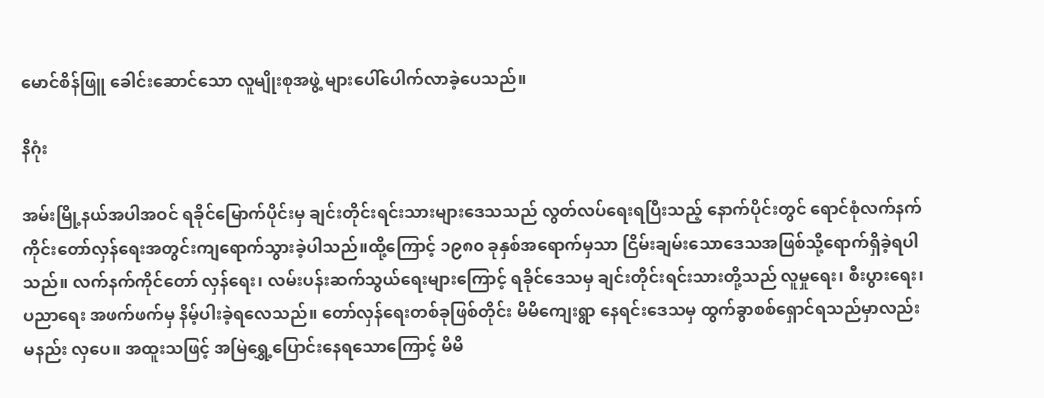မောင်စိန်ဖြူ ခေါင်းဆောင်သော လူမျိုးစုအဖွဲ့ များပေါ်ပေါက်လာခဲ့ပေသည်။

နိဂုံး

အမ်းမြို့နယ်အပါအဝင် ရခိုင်မြောက်ပိုင်းမှ ချင်းတိုင်းရင်းသားများဒေသသည် လွတ်လပ်ရေးရပြီးသည့် နောက်ပိုင်းတွင် ရောင်စုံလက်နက်ကိုင်းတော်လှန်ရေးအတွင်းကျရောက်သွားခဲ့ပါသည်။ထို့ကြောင့် ၁၉၈၀ ခုနှစ်အရောက်မှသာ ငြိမ်းချမ်းသောဒေသအဖြစ်သို့ရောက်ရှိခဲ့ရပါသည်။ လက်နက်ကိုင်တော် လှန်ရေး၊ လမ်းပန်းဆက်သွယ်ရေးများကြောင့် ရခိုင်ဒေသမှ ချင်းတိုင်းရင်းသားတို့သည် လူမှုရေး၊ စီးပွားရေး၊ ပညာရေး အဖက်ဖက်မှ နိမ့်ပါးခဲ့ရလေသည်။ တော်လှန်ရေးတစ်ခုဖြစ်တိုင်း မိမိကျေးရွာ နေရင်းဒေသမှ ထွက်ခွာစစ်ရှောင်ရသည်မှာလည်း မနည်း လှပေ။ အထူးသဖြင့် အမြဲရွှေ့ပြောင်းနေရသောကြောင့် မိမိ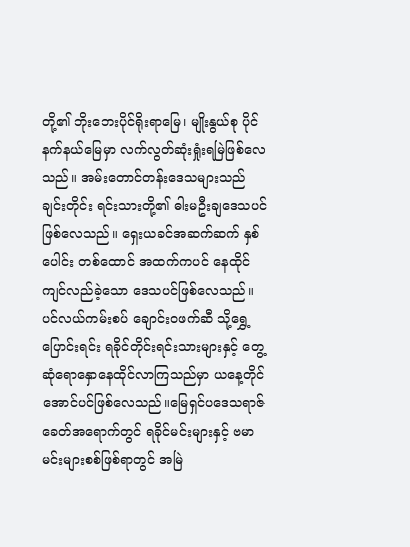တို့၏ ဘိုးဘေးပိုင်ရိုးရာမြေ၊ မျိုးနွယ်စု ပိုင်နက်နယ်မြေမှာ လက်လွတ်ဆုံးရှုံးရမြဲဖြစ်လေသည်။ အမ်းတောင်တန်းဒေသများသည် ချင်းတိုင်း ရင်းသားတို့၏ ဓါးမဦးချဒေသပင်ဖြစ်လေသည်။ ရှေးယခင်အဆက်ဆက် နှစ်ပေါင်း တစ်ထောင် အထက်ကပင် နေထိုင်ကျင်လည်ခဲ့သော ဒေသပင်ဖြစ်လေသည်။ ပင်လယ်ကမ်းစပ် ချောင်းဝဖက်ဆီ သို့ရွှေ့ပြောင်းရင်း ရခိုင်တိုင်းရင်းသားများနှင့် တွေ့ဆုံရောနှောနေထိုင်လာကြသည်မှာ ယနေ့တိုင် အောင်ပင်ဖြစ်လေသည်။မြေရှင်ပဒေသရာဇ်ခေတ်အရောက်တွင် ရခိုင်မင်းများနှင့် ဗမာမင်းများစစ်ဖြစ်ရာတွင် အမြဲ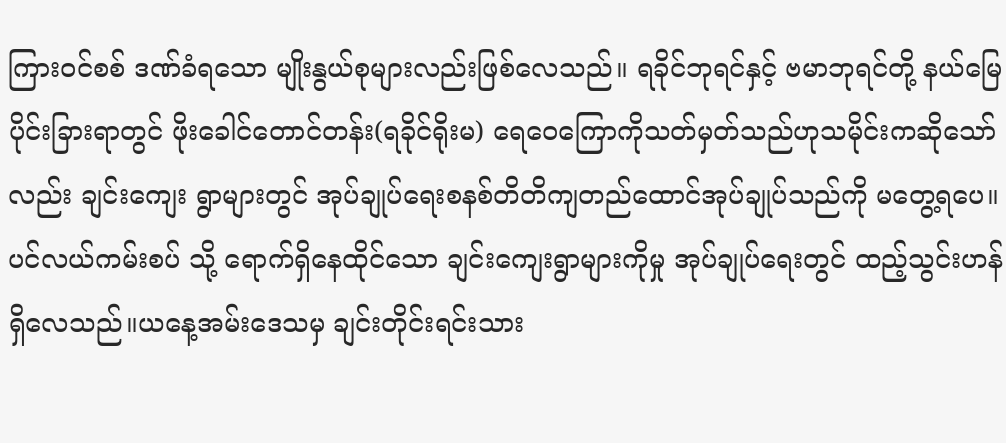ကြားဝင်စစ် ဒဏ်ခံရသော မျိုးနွယ်စုများလည်းဖြစ်လေသည်။ ရခိုင်ဘုရင်နှင့် ဗမာဘုရင်တို့ နယ်မြေပိုင်းခြားရာတွင် ဖိုးခေါင်တောင်တန်း(ရခိုင်ရိုးမ) ရေဝေကြောကိုသတ်မှတ်သည်ဟုသမိုင်းကဆိုသော်လည်း ချင်းကျေး ရွာများတွင် အုပ်ချုပ်ရေးစနစ်တိတိကျတည်ထောင်အုပ်ချုပ်သည်ကို မတွေ့ရပေ။ ပင်လယ်ကမ်းစပ် သို့ ရောက်ရှိနေထိုင်သော ချင်းကျေးရွာများကိုမှု အုပ်ချုပ်ရေးတွင် ထည့်သွင်းဟန်ရှိလေသည်။ယနေ့အမ်းဒေသမှ ချင်းတိုင်းရင်းသား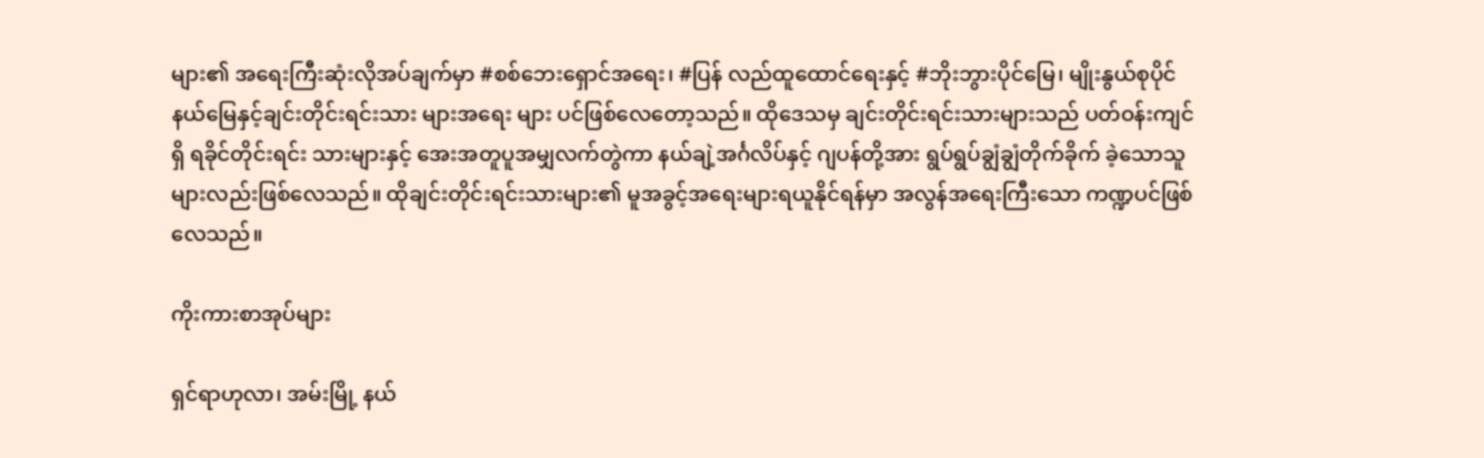များ၏ အရေးကြီးဆုံးလိုအပ်ချက်မှာ #စစ်ဘေးရှောင်အရေး၊ #ပြန် လည်ထူထောင်ရေးနှင့် #ဘိုးဘွားပိုင်မြေ၊ မျိုးနွယ်စုပိုင်နယ်မြေနှင့်ချင်းတိုင်းရင်းသား များအရေး များ ပင်ဖြစ်လေတော့သည်။ ထိုဒေသမှ ချင်းတိုင်းရင်းသားများသည် ပတ်ဝန်းကျင်ရှိ ရခိုင်တိုင်းရင်း သားများနှင့် အေးအတူပူအမျှလက်တွဲကာ နယ်ချဲ့အင်္ဂလိပ်နှင့် ဂျပန်တို့အား ရွပ်ရွပ်ချွံချွံတိုက်ခိုက် ခဲ့သောသူများလည်းဖြစ်လေသည်။ ထိုချင်းတိုင်းရင်းသားများ၏ မူအခွင့်အရေးများရယူနိုင်ရန်မှာ အလွန်အရေးကြီးသော ကဏ္ဍပင်ဖြစ်လေသည်။

ကိုးကားစာအုပ်များ

ရှင်ရာဟုလာ၊ အမ်းမြို့ နယ်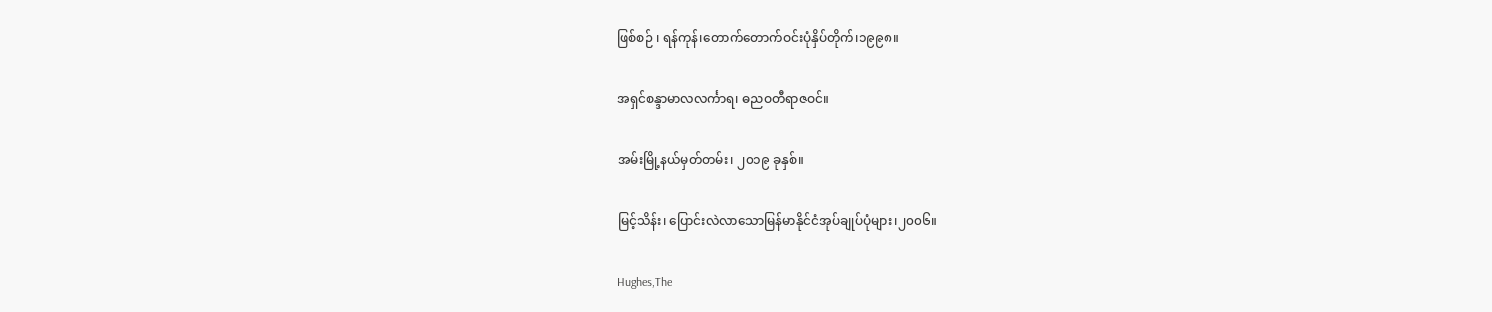ဖြစ်စဉ် ၊ ရန်ကုန်၊တောက်တောက်ဝင်းပုံနှိပ်တိုက်၊၁၉၉၈။

အရှင်စန္ဒာမာလလင်္ကာရ၊ ဓညဝတီရာဇဝင်။

အမ်းမြို့နယ်မှတ်တမ်း၊ ၂၀၁၉ ခုနှစ်။

မြင့်သိန်း၊ ပြောင်းလဲလာသောမြန်မာနိုင်ငံအုပ်ချုပ်ပုံများ၊၂၀၀၆။

Hughes,The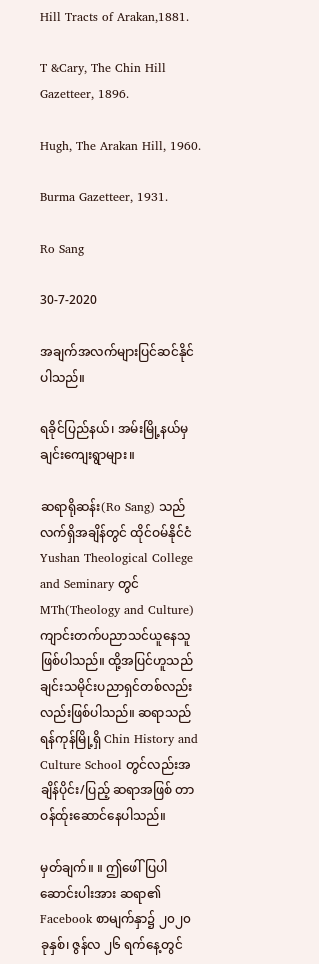Hill Tracts of Arakan,1881.

T &Cary, The Chin Hill Gazetteer, 1896.

Hugh, The Arakan Hill, 1960.

Burma Gazetteer, 1931.

Ro Sang

30-7-2020

အချက်အလက်များပြင်ဆင်နိုင်ပါသည်။

ရခိုင်ပြည်နယ်၊ အမ်းမြို့နယ်မှ ချင်းကျေးရွာများ။

ဆရာရိုဆန်း(Ro Sang) သည် လက်ရှိအချိန်တွင် ထိုင်ဝမ်နိုင်ငံ Yushan Theological College and Seminary တွင် MTh(Theology and Culture) ကျာင်းတက်ပညာသင်ယူနေသူဖြစ်ပါသည်။ ထို့အပြင်ဟူသည် ချင်းသမိုင်းပညာရှင်တစ်လည်းလည်းဖြစ်ပါသည်။ ဆရာသည် ရန်ကုန်မြို့ရှိ Chin History and Culture School တွင်လည်းအချိန်ပိုင်း/ပြည့် ဆရာအဖြစ် တာဝန်ထ်ုးဆောင်နေပါသည်။

မှတ်ချက်။ ။ ဤဖေါ်ပြပါဆောင်းပါးအား ဆရာ၏ Facebook စာမျက်နှာ၌ ၂၀၂၀ ခုနှစ်၊ ဇွန်လ ၂၆ ရက်နေ့တွင်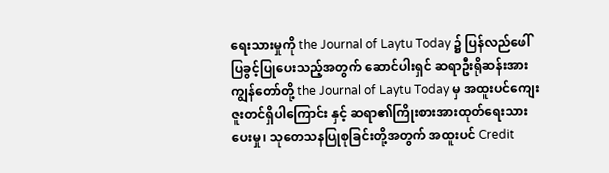ရေးသားမှုကို the Journal of Laytu Today ၌ ပြန်လည်ဖေါ်ပြခွင့်ပြုပေးသည့်အတွက် ဆောင်ပါးရှင် ဆရာဦးရိုဆန်းအား ကျွန်တော်တို့ the Journal of Laytu Today မှ အထူးပင်ကျေးဇူးတင်ရှိပါကြောင်း နှင့် ဆရာ၏ကြိုးစားအားထုတ်ရေးသားပေးမှု၊ သုတေသနပြုစုခြင်းတို့အတွက် အထူးပင် Credit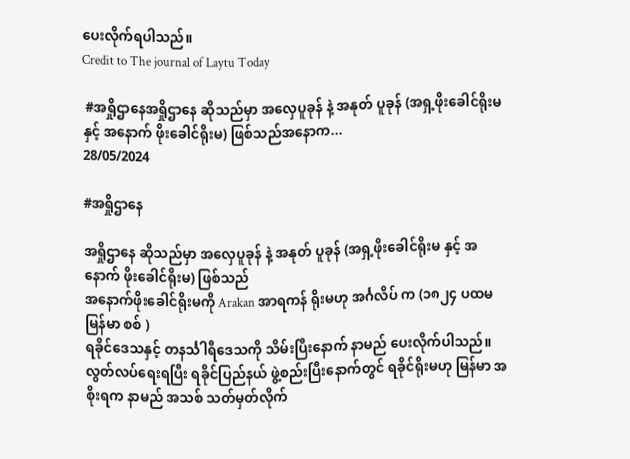ပေးလိုက်ရပါသည်။
Credit to The journal of Laytu Today

 #အရှိုဌာနေအရှိုဌာနေ ဆိုသည်မှာ အလှေပူခုန် နဲ့ အနုတ် ပူခုန် (အရှ့ဖိုးခေါင်ရိုးမ နှင့် အနောက် ဖိုးခေါင်ရိုးမ) ဖြစ်သည်အနောက...
28/05/2024

#အရှိုဌာနေ

အရှိုဌာနေ ဆိုသည်မှာ အလှေပူခုန် နဲ့ အနုတ် ပူခုန် (အရှ့ဖိုးခေါင်ရိုးမ နှင့် အနောက် ဖိုးခေါင်ရိုးမ) ဖြစ်သည်
အနောက်ဖိုးခေါင်ရိုးမကို Arakan အာရကန် ရိုးမဟု အင်္ဂလိပ် က (၁၈၂၄ ပထမ မြန်မာ စစ် )
ရခိုင်ဒေသနှင့် တနင်္သါရီဒေသကို သိမ်းပြီးနောက် နာမည် ပေးလိုက်ပါသည်။ လွတ်လပ်ရေးရပြီး ရခိုင်ပြည်နယ် ဖွဲ့စည်းပြီးနောက်တွင် ရခိုင်ရိုးမဟု မြန်မာ အစိုးရက နာမည် အသစ် သတ်မှတ်လိုက်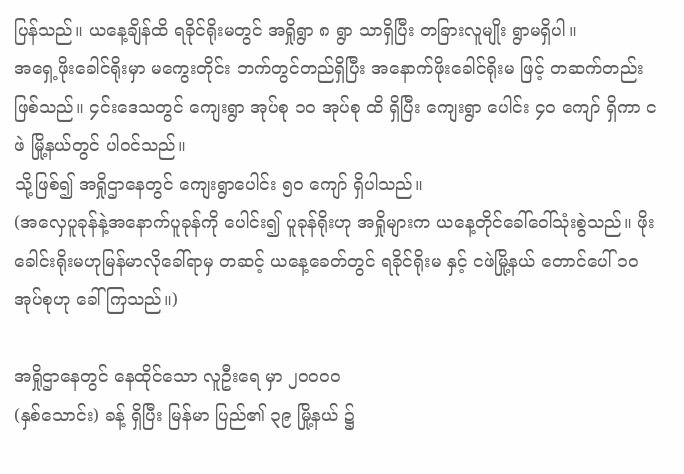ပြန်သည်။ ယနေ့ချိန်ထိ ရခိုင်ရိုးမတွင် အရှိုရွာ ၈ ရွာ သာရှိပြီး တခြားလူမျိုး ရွာမရှိပါ။
အရှေ့ဖိုးခေါင်ရိုးမှာ မကွေးတိုင်း ဘက်တွင်တည်ရှိပြီး အနောက်ဖိုးခေါင်ရိုးမ ဖြင့် တဆက်တည်း ဖြစ်သည်။ ၄င်းဒေသတွင် ကျေးရွာ အုပ်စု ၁၀ အုပ်စု ထိ ရှိပြီး ကျေးရွာ ပေါင်း ၄၀ ကျော် ရှိကာ ငဖဲ မြို့နယ်တွင် ပါဝင်သည်။
သို့ဖြစ်၍ အရှိုဌာနေတွင် ကျေးရွာပေါင်း ၅၀ ကျော် ရှိပါသည်။
(အလှေပူခုန်နဲ့အနောက်ပူခုန်ကို ပေါင်း၍ ပူခုန်ရိုးဟု အရှိုများက ယနေ့တိုင်ခေါ်ဝေါ်သုံးစွဲသည်။ ဖိုးခေါင်းရိုးမဟုမြန်မာလိုခေါ်ရာမှ တဆင့် ယနေ့ခေတ်တွင် ရခိုင်ရိုးမ နှင့် ငဖဲမြို့နယ် တောင်ပေါ် ၁၀ အုပ်စုဟု ခေါ်ကြသည်။)

အရှိုဌာနေတွင် နေထိုင်သော လူဦးရေ မှာ ၂၀၀၀၀
(နှစ်သောင်း) ခန့် ရှိပြီး မြန်မာ ပြည်၏ ၃၉ မြို့နယ် ၌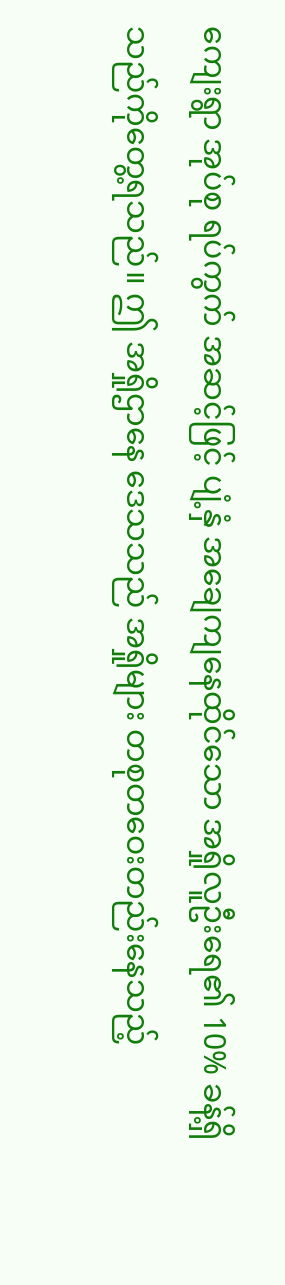ကျေးရွာ အုပ်စု ရပ်ကွက် အဆင့်ဖြင့် ပျံ့နှံ အချေကျနေထိုင်သော အရှိုလူဦးရေ၏ 10% ခန့်ရှိသည်ကိုတွေ့ရသည်။ ဤ အရှိုဌာနေ ဒေသသည် အရှိုများ တစုတဝေးတည်းနေသည့်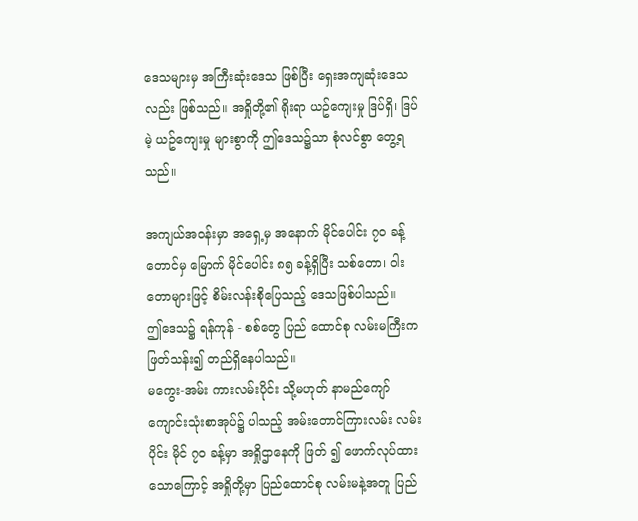ဒေသများမှ အကြီးဆုံးဒေသ ဖြစ်ပြီး ရှေးအကျဆုံးဒေသလည်း ဖြစ်သည်။ အရှိုတို့၏ ရိုးရာ ယဥ်ကျေးမှု ဒြပ်ရှိ၊ ဒြပ်မဲ့ ယဥ်ကျေးမှု များစွာကို ဤဒေသ၌သာ စုံလင်စွာ တွေ့ရသည်။

အကျယ်အဝန်းမှာ အရှေ့မှ အနောက် မိုင်ပေါင်း ၇၀ ခန့် တောင်မှ မြောက် မိုင်ပေါင်း ၈၅ ခန့်ရှိပြီး သစ်တော၊ ဝါးတောများဖြင့် စိမ်းလန်းစိုပြေသည့် ဒေသဖြစ်ပါသည်။
ဤဒေသ၌ ရန်ကုန် - စစ်တွေ ပြည် ထောင်စု လမ်းမကြီးက ဖြတ်သန်း၍ တည်ရှိနေပါသည်။
မကွေး-အမ်း ကားလမ်းပိုင်း သို့မဟုတ် နာမည်ကျော် ကျောင်းသုံးစာအုပ်၌ ပါသည့် အမ်းတောင်ကြားလမ်း လမ်းပိုင်း မိုင် ၇၀ ခန့်မှာ အရှိုဌာနေကို ဖြတ် ၍ ဖောက်လုပ်ထားသောကြောင့် အရှိုတို့မှာ ပြည်ထောင်စု လမ်းမနဲ့အတူ ပြည်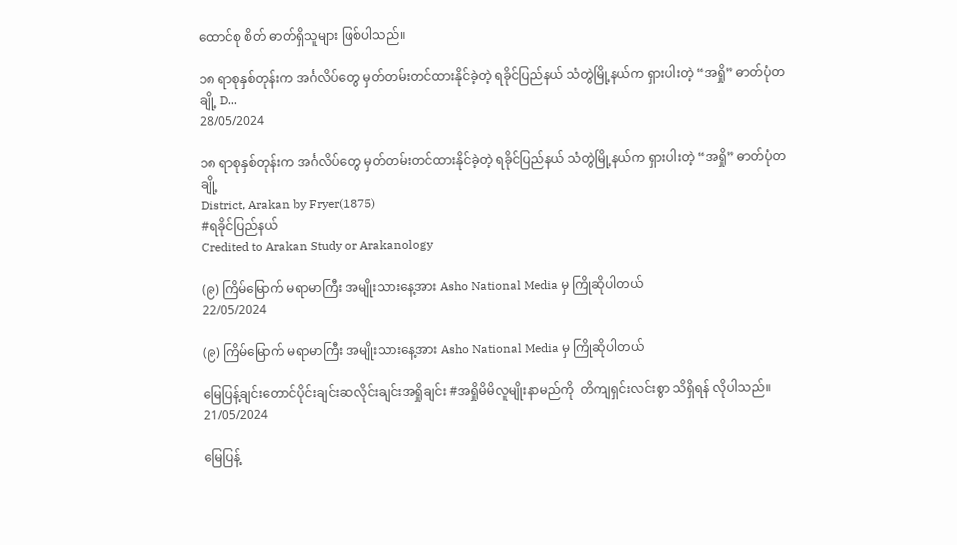ထောင်စု စိတ် ဓာတ်ရှိသူများ ဖြစ်ပါသည်။

၁၈ ရာစုနှစ်တုန်းက အင်္ဂလိပ်တွေ မှတ်တမ်းတင်ထားနိုင်ခဲ့တဲ့ ရခိုင်ပြည်နယ် သံတွဲမြို့နယ်က ရှားပါးတဲ့ “အရှို” ဓာတ်ပုံတချို့ D...
28/05/2024

၁၈ ရာစုနှစ်တုန်းက အင်္ဂလိပ်တွေ မှတ်တမ်းတင်ထားနိုင်ခဲ့တဲ့ ရခိုင်ပြည်နယ် သံတွဲမြို့နယ်က ရှားပါးတဲ့ “အရှို” ဓာတ်ပုံတချို့
District, Arakan by Fryer(1875)
#ရခိုင်ပြည်နယ်
Credited to Arakan Study or Arakanology

(၉) ကြိမ်မြောက် မရာမာကြီး အမျိုးသားနေ့အား Asho National Media မှ ကြိုဆိုပါတယ်
22/05/2024

(၉) ကြိမ်မြောက် မရာမာကြီး အမျိုးသားနေ့အား Asho National Media မှ ကြိုဆိုပါတယ်

မြေပြန့်ချင်းတောင်ပိုင်းချင်းဆလိုင်းချင်းအရှိုချင်း #အရှိုမိမိလူမျိုးနာမည်ကို  တိကျရှင်းလင်းစွာ သိရှိရန် လိုပါသည်။
21/05/2024

မြေပြန့်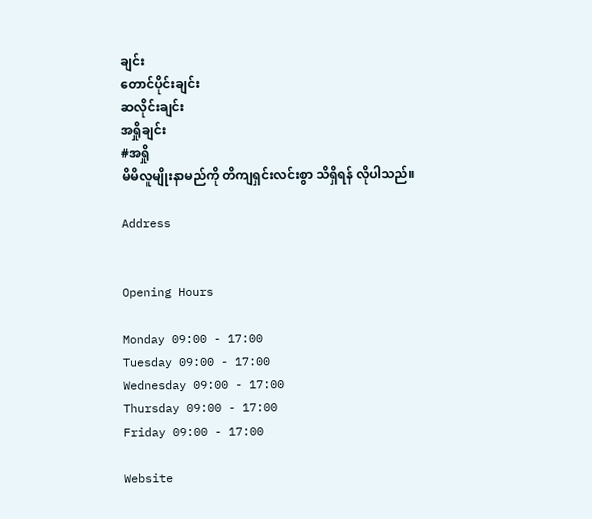ချင်း
တောင်ပိုင်းချင်း
ဆလိုင်းချင်း
အရှိုချင်း
#အရှို
မိမိလူမျိုးနာမည်ကို တိကျရှင်းလင်းစွာ သိရှိရန် လိုပါသည်။

Address


Opening Hours

Monday 09:00 - 17:00
Tuesday 09:00 - 17:00
Wednesday 09:00 - 17:00
Thursday 09:00 - 17:00
Friday 09:00 - 17:00

Website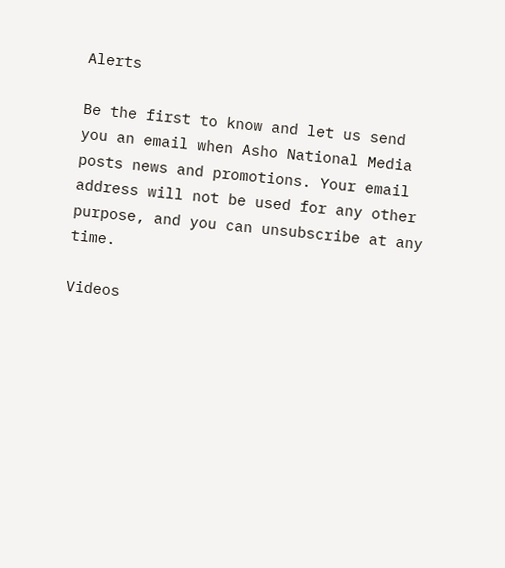Alerts

Be the first to know and let us send you an email when Asho National Media posts news and promotions. Your email address will not be used for any other purpose, and you can unsubscribe at any time.

Videos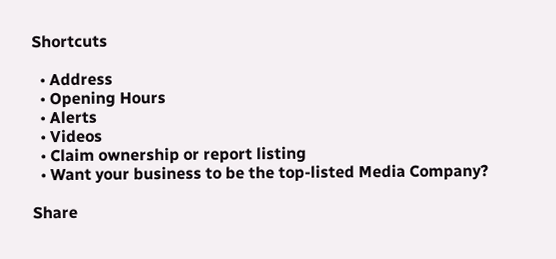Shortcuts

  • Address
  • Opening Hours
  • Alerts
  • Videos
  • Claim ownership or report listing
  • Want your business to be the top-listed Media Company?

Share